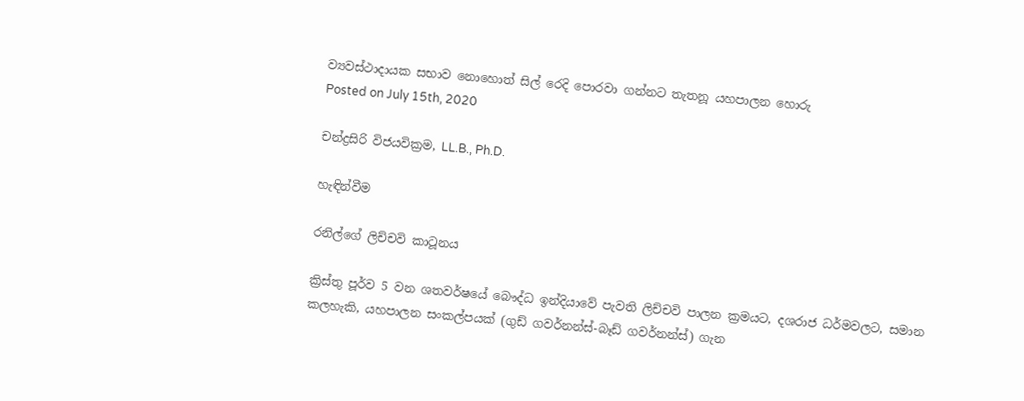ව්‍යවස්ථාදායක සභාව නොහොත් සිල් රෙදි පොරවා ගන්නට තැතනූ යහපාලන හොරු
Posted on July 15th, 2020

චන්ද්‍රසිරි විජයවික්‍රම, LL.B., Ph.D.

හැඳින්‌වීම

රනිල්ගේ ලිච්චවි කාටූනය

ක්‍රිස්තු පූර්‌ව 5 වන ශතවර්‌ෂයේ බෞද්‌ධ ඉන්‌දියාවේ පැවති ලිච්චවි පාලන ක්‍රමයට, දශරාජ ධ‌ර්‌මවලට, සමාන කලහැකි, යහපාලන සංකල්පයක් (ගුඩ් ගවර්‌නන්ස්-බෑඩ් ගවර්‌නන්ස්) ගැන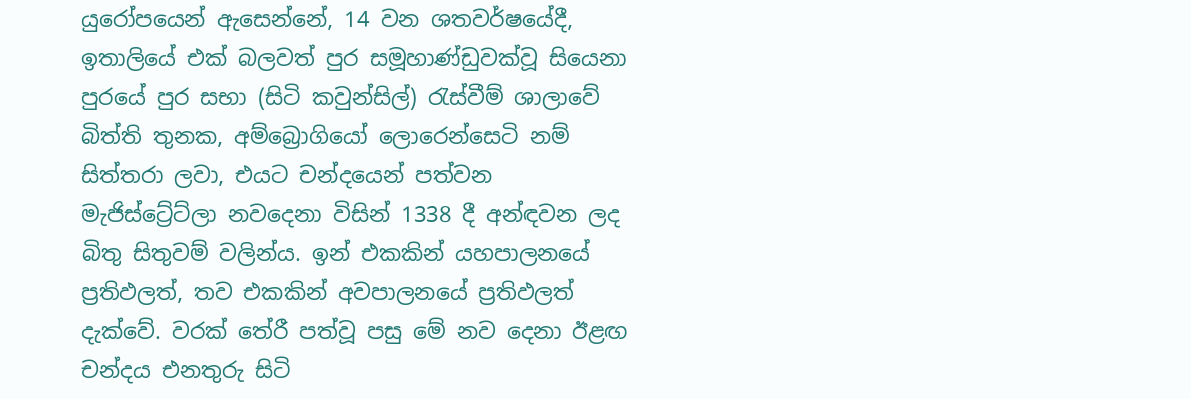යුරෝපයෙන් ඇසෙන්නේ, 14 වන ශතවර්‌ෂයේදී, ඉතාලියේ එක් බලවත් පුර සමූහාණ්ඩුවක්‌වූ සියෙනා පුරයේ පුර සභා (සිටි කවුන්සිල්) රැස්වීම් ශාලාවේ බිත්ති තුනක, අම්බ්‍රොගියෝ ලොරෙන්සෙටි නම් සිත්තරා ලවා, එයට චන්දයෙන් පත්‌වන මැජිස්ට්‍රේට්ලා නවදෙනා විසින් 1338 දී අන්ඳවන ලද බිතු සිතුවම් වලින්‌ය. ඉන් එකකින් යහපාලනයේ ප්‍රතිඵලත්, තව එකකින් අවපාලනයේ ප්‍රතිඵලත් දැක්වේ. වරක් තේරී පත්‌වූ පසු මේ නව දෙනා ඊළඟ චන්දය එනතුරු සිටි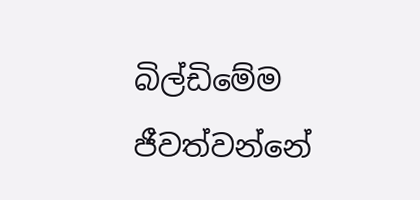බිල්ඩිමේම ජීවත්‌වන්නේ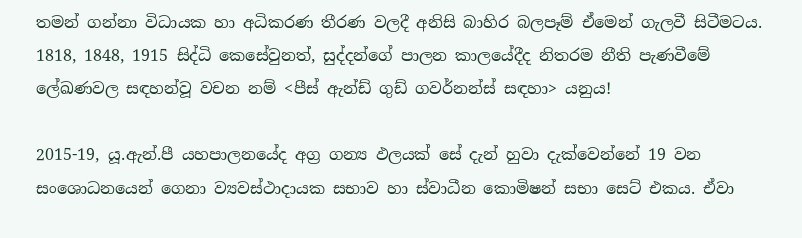තමන් ගන්නා විධායක හා අධිකරණ තීරණ වලදී අනිසි බාහිර බලපෑම් ඒමෙන් ගැලවී සිටීමටය. 1818, 1848, 1915 සිද්‌ධි කෙසේවුනත්, සුද්දන්ගේ පාලන කාලයේදීද නිතරම නීති පැණවීමේ ලේඛණවල සඳහන්‌වූ වචන නම් <පීස් ඇන්ඩ් ගුඩ් ගවර්‌නන්ස් සඳහා> යනුය!

2015-19, යූ.ඇන්.පී යහපාලනයේද අග්‍ර ගන්‍ය ඵලයක් සේ දැන් හුවා දැක්‌වෙන්නේ 19 වන සංශොධනයෙන් ගෙනා ව්‍යවස්ථාදායක සභාව හා ස්වාධීන කොමිෂන් සභා සෙට් එකය. ඒවා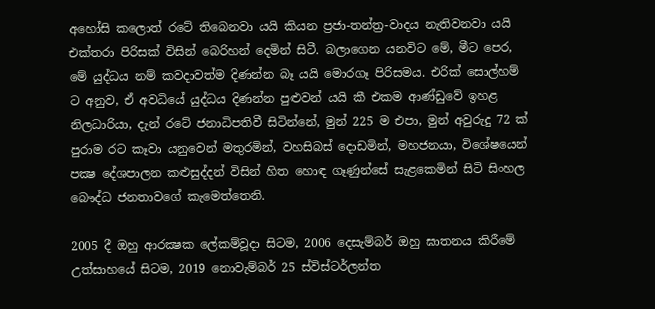අහෝසි කලොත් රටේ තිබෙනවා යයි කියන ප්‍රජා-තන්ත්‍ර-වාදය නැතිවනවා යයි එක්තරා පිරිසක් විසින් බෙරිහන් දෙමින් සිටී. බලාගෙන යනවිට මේ, මීට පෙර, මේ යුද්‌ධය නම් කවදාව‌ත්ම දිණන්න බෑ යයි මොරගෑ පිරිසමය. එරික් සොල්හම් ට අනුව, ඒ අවධියේ යුද්‌ධය දිණන්න පුළුවන් යයි කී එකම ආණ්ඩුවේ ඉහළ නිලධාරියා, දැන් රටේ ජනාධිපතිවී සිටින්නේ, මුන් 225 ම එපා, මුන් අවුරුදු 72 ක් පුරාම රට කෑවා යනුවෙන් මතුරමින්, වහසිබස් දොඩමින්, මහජනයා, විශේෂයෙන් පක්‍ෂ දේශපාලන කළුසුද්දන් විසින් හිත හොඳ ගෑණුන්සේ සැළකෙමින් සිටි සිංහල බෞද්‌ධ ජනතාවගේ කැමෙත්තෙනි.

2005 දී ඔහු ආරක්‍ෂක ලේකම්වූදා සිටම, 2006 දෙසැම්බර් ඔහු ඝාතනය කිරීමේ උත්සාහයේ සිටම, 2019 නොවැම්බර් 25 ස්විස්ටර්ලන්ත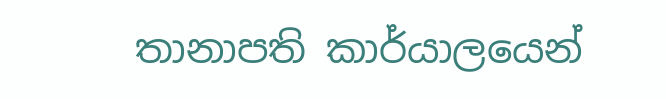තානාපති කාර්යාලයෙන්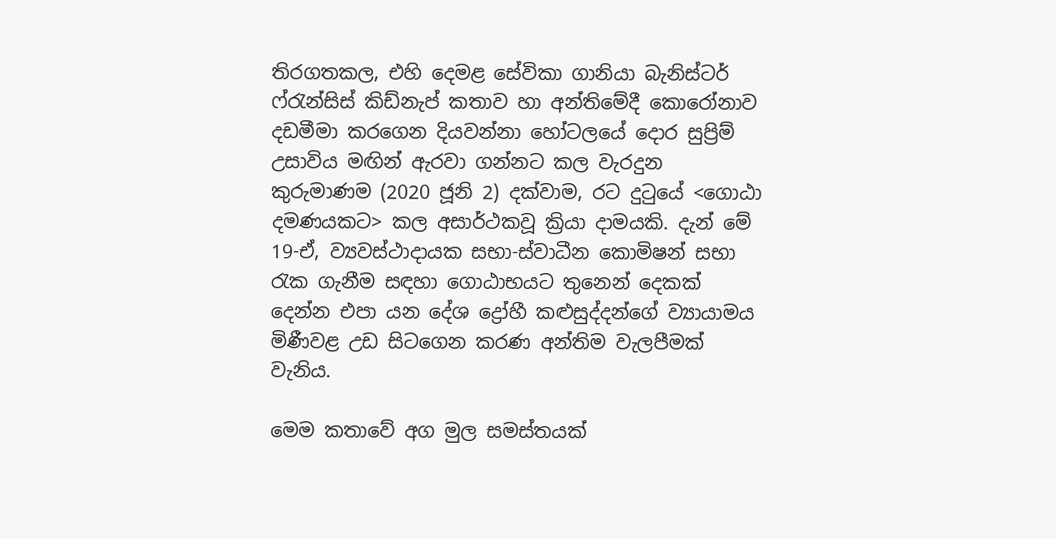තිරගතකල, එහි දෙමළ සේවිකා ගානියා බැනිස්ටර් ෆ්‌රැන්සිස් කිඩ්නැප් කතාව හා අන්තිමේදී කොරෝනාව දඩමීමා කරගෙන දියවන්නා හෝටලයේ දොර සුප්‍රිම් උසාවිය මඟින් ඇරවා ගන්නට කල වැරදුන කුරුමාණම (2020 ජූනි 2) දක්වාම, රට දුටුයේ <ගොඨා දමණයකට> කල අසාර්‌ථකවූ ක්‍රියා දාමයකි. දැන් මේ 19-ඒ, ව්‍යවස්ථාදායක සභා-ස්වාධීන කොමිෂන් සභා රැක ගැනීම සඳහා ගොඨාභයට තුනෙන් දෙකක් දෙන්න එපා යන දේශ ද්‍රෝහී කළුසුද්දන්ගේ ව්‍යායාමය මිණීවළ උඩ සිටගෙන කරණ අන්තිම වැලපීමක් වැනිය.

මෙම කතාවේ අග මුල සමස්තයක්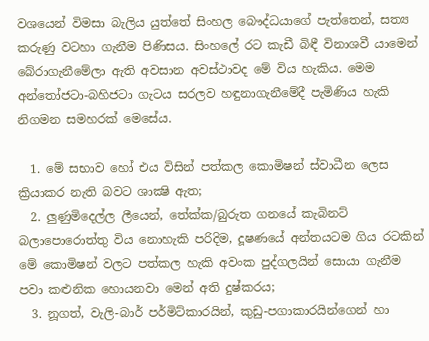වශයෙන් විමසා බැලිය යුත්තේ සිංහල බෞද්‌ධයාගේ පැත්තෙන්, සත්‍ය කරුණු වටහා ගැනීම පිණිසය. සිංහලේ රට කැඩී බිඳී විනාශවී යාමෙන් බේරාගැනීමේලා ඇති අවසාන අවස්ථාවද මේ විය හැකිය. මෙම අන්තෝජටා-බහිජටා ගැටය සරලව හඳුනාගැනීමේදී පැමිණිය හැකි නිගමන සමහරක් මෙසේය.

  1. මේ සභාව හෝ එය විසින් පත්කල කොමිෂන් ස්වාධීන ලෙස ක්‍රියාකර නැති බවට ශාක්‍ෂි ඇත;
  2. ලුණුමිදෙල්ල ලීයෙන්, තේක්ක/බුරුත ගනයේ කැබිනට් බලාපොරොත්තු විය නොහැකි පරිදිම, දූෂණයේ අන්තයටම ගිය රටකින් මේ කොමිෂන් වලට පත්කල හැකි අවංක පුද්ගලයින් සොයා ගැනීම පවා කළුනික හොයනවා මෙන් අති දුෂ්කරය;
  3. නූගත්, වැලි-බාර් පර්මිට්කාරයින්, කුඩු-පගාකාරයින්ගෙන් හා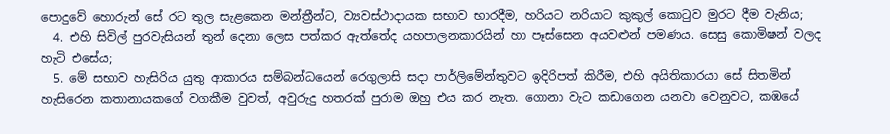පොදුවේ හොරුන් සේ රට තුල සැළකෙන මන්ත්‍රීන්ට, ව්‍යවස්ථාදායක සභාව භාරදීම, හරියට නරියාට කුකුල් කොටුව මුරට දීම වැනිය;
  4. එහි සිවිල් පුරවැසියන් තුන් දෙනා ලෙස පත්කර ඇත්තේද යහපාලනකාරයින් හා පෑස්සෙන අයවළුන්‌ පමණය. සෙසු කොමිෂන් වලද හැටි එසේය;
  5. මේ සභාව හැසිරිය යුතු ආකාරය සම්බන්‌ධයෙන් රෙගුලාසි සදා පාර්ලිමේන්තුවට ඉදිරිපත් කිරීම, එහි අයිතිකාරයා සේ සිතමින් හැසිරෙන කතානායකගේ වගකීම වුවත්, අවුරුදු හතරක් පුරාම ඔහු එය කර නැත. ගොනා වැට කඩාගෙන යනවා වෙනුවට, කඹයේ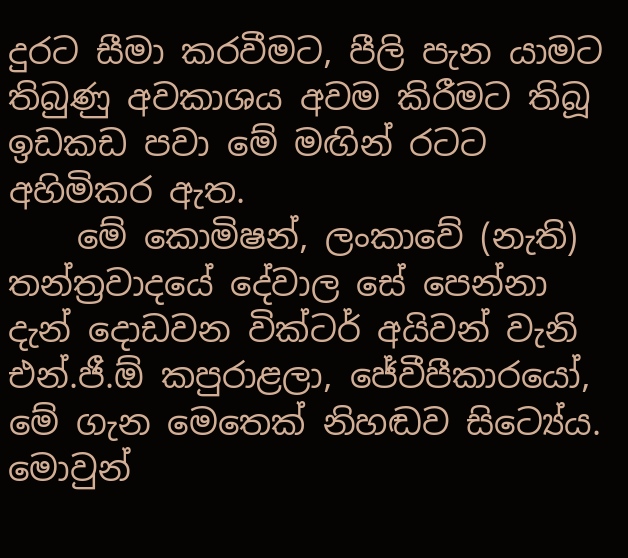දුරට සීමා කරවීමට, පීලි පැන යාමට තිබුණු අවකාශය අවම කිරීමට තිබූ ඉඩකඩ පවා මේ මඟින් රටට අහිමිකර ඇත.
    මේ කොමිෂන්, ලංකාවේ (නැති) තන්ත්‍රවාදයේ දේවාල සේ පෙන්නා දැන් දොඩවන වික්ටර් අයිවන් වැනි එන්.ජී.ඕ කපුරාළලා, ජේවීපීකාරයෝ, මේ ගැන මෙතෙක් නිහඬව සිට්‍යේය. මොවුන්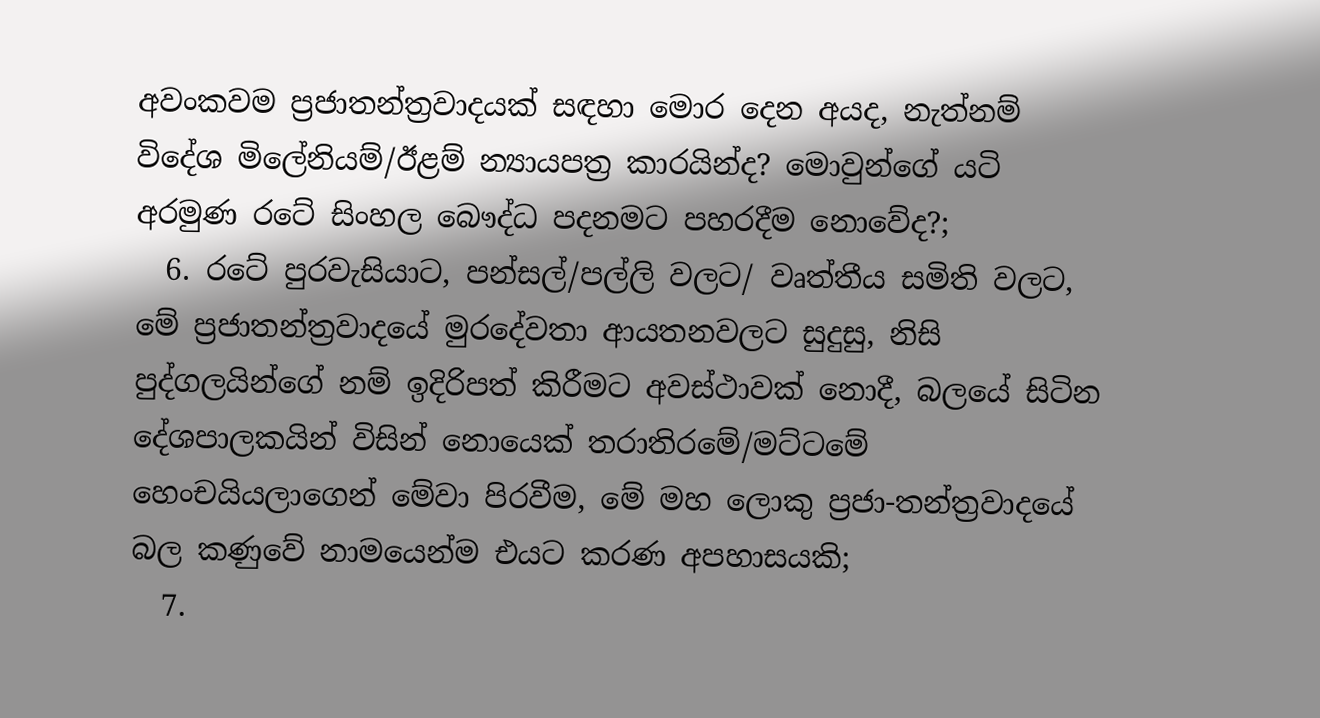අවංකවම ප්‍රජාතන්ත්‍රවාදයක් සඳහා මොර දෙන අයද, නැත්නම් විදේශ මිලේනියම්/ඊළම් න්‍යායපත්‍ර කාරයින්ද? මොවුන්ගේ යටි අරමුණ රටේ සිංහල බෞද්‌ධ පදනමට පහරදීම නොවේද?;
  6. රටේ පුරවැසියාට, පන්සල්/පල්ලි වලට/ වෘත්තීය සමිති වලට, මේ ප්‍රජාතන්ත්‍රවාදයේ මුරදේවතා ආයතනවලට සුදුසු, නිසි පුද්ගලයින්ගේ නම් ඉදිරිපත් කිරීමට අවස්ථාවක් නොදී, බලයේ සිටින දේශපාලකයින් විසින් නොයෙක් තරාතිරමේ/මට්ටමේ හෙංචයියලාගෙන් මේවා පිරවීම, මේ මහ ලොකු ප්‍රජා-තන්ත්‍රවාදයේ බල කණුවේ නාමයෙන්ම එයට කරණ අපහාසයකි;
  7.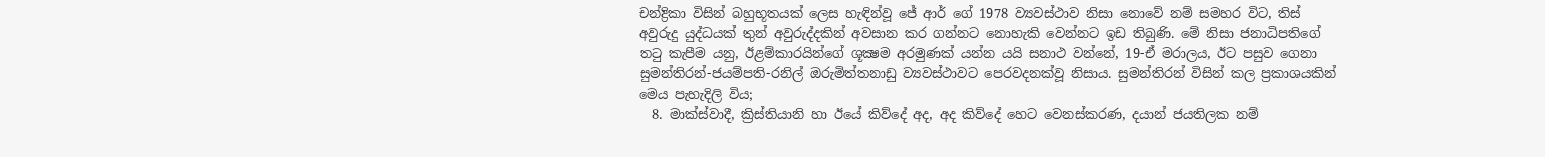චන්ද්‍රිකා විසින් බහුභූතයක් ලෙස හැඳින්‌වූ ජේ ආර් ගේ 1978 ව්‍යවස්ථාව නිසා නොවේ නම් සමහර විට, තිස් අවුරුදු යුද්‌ධයක් තුන් අවුරුද්දකින් අවසාන කර ගන්නට නොහැකි වෙන්නට ඉඩ තිබුණි. මේ නිසා ජනාධිපතිගේ තටු කැපීම යනු, ඊළම්කාරයින්ගේ ශූක්‍ෂම අරමුණක් යන්න යයි සනාථ වන්නේ, 19-ඒ මරාලය, ඊට පසුව ගෙනා සුමන්තිරන්-ජයම්පති-රනිල් ඔරුමිත්තනාඩු ව්‍යවස්ථාවට පෙරවදනක්‌වූ නිසාය. සුමන්තිරන් විසින් කල ප්‍රකාශයකින් මෙය පැහැදිලි විය;
  8. මාක්ස්වාදී, ක්‍රිස්තියානි හා ඊයේ කිව්දේ අද, අද කිව්දේ හෙට වෙනස්කරණ, දයාන් ජයතිලක නම්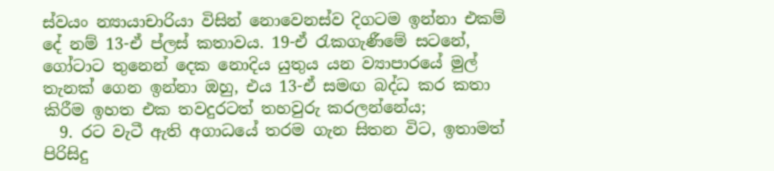ස්‌වයං න්‍යායාචාරියා විසින් නොවෙනස්‌ව දිගටම ඉන්නා එකම් දේ නම් 13-ඒ ප්ලස් කතාවය. 19-ඒ රැකගැණීමේ සටනේ, ගෝටාට තුනෙන් දෙක නොදිය යුතුය යන ව්‍යාපාරයේ මුල් තැනක් ගෙන ඉන්නා ඔහු, එය 13-ඒ සමඟ බද්‌ධ කර කතා කිරීම ඉහත එක තවදුරටත් තහවුරු කරලන්නේය;
  9. රට වැටී ඇති අගාධයේ තරම ගැන සිතන විට, ඉතාමත් පිරිසිදු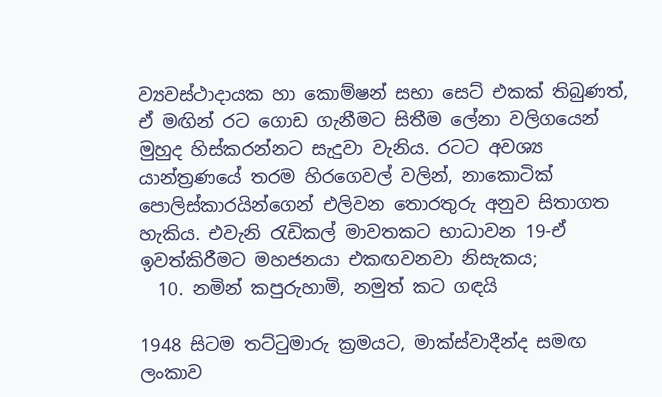ව්‍යවස්ථාදායක හා කොම්ෂන් සභා සෙට් එකක් තිබුණත්, ඒ මඟින් රට ගොඩ ගැනීමට සිතීම ලේනා වලිගයෙන් මුහුද හිස්කරන්නට සැදුවා වැනිය. රටට අවශ්‍ය යාන්ත්‍රණයේ තරම හිරගෙවල් වලින්, නාකොටික් පොලිස්කාරයින්ගෙන් එලිවන තොරතුරු අනුව සිතාගත හැකිය. එවැනි රැඩිකල් මාවතකට භාධාවන 19-ඒ ඉවත්කිරීමට මහජනයා එකඟවනවා නිසැකය;
  10. නමින් කපුරුහාමි, නමුත් කට ගඳයි

1948 සිටම තට්ටුමාරු ක්‍රමයට, මාක්ස්වාදීන්ද සමඟ ලංකාව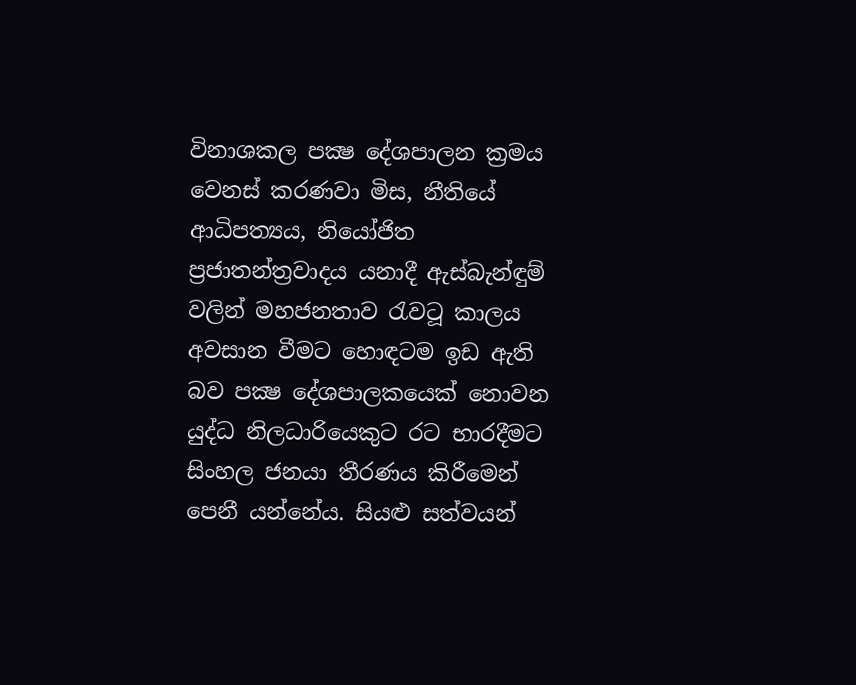විනාශකල පක්‍ෂ දේශපාලන ක්‍රමය වෙනස් කරණවා මිස, නීතියේ ආධිපත්‍යය, නියෝජිත ප්‍රජාතන්ත්‍රවාදය යනාදී ඇස්බැන්ඳුම් වලින් මහජනතාව රැවටූ කාලය අවසාන වීමට හොඳටම ඉඩ ඇති බව පක්‍ෂ දේශපාලකයෙක් නොවන යුද්‌ධ නිලධාරියෙකුට රට භාරදීමට සිංහල ජනයා තීරණය කිරීමෙන් පෙනී යන්නේය. සියළු සත්‌වයන්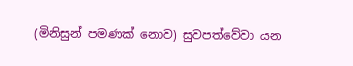(මිනිසුන් පමණක් නොව) සුවපත්වේවා යන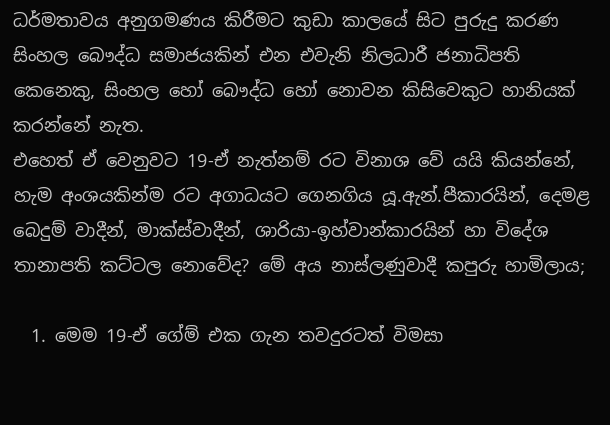ධර්‌මතාවය අනුගමණය කිරීමට කුඩා කාලයේ සිට පුරුදු කරණ සිංහල බෞද්‌ධ සමාජයකින් එන එවැනි නිලධාරී ජනාධිපති කෙනෙකු, සිංහල හෝ බෞද්‌ධ හෝ නොවන කිසිවෙකුට හානියක් කරන්නේ නැත.
එහෙත් ඒ වෙනුවට 19-ඒ නැත්නම් රට විනාශ වේ යයි කියන්නේ, හැම අංශයකින්ම රට අගාධයට ගෙනගිය යූ.ඇන්.පීකාරයින්, දෙමළ බෙදුම් වාදීන්, මාක්ස්වාදීන්, ශාරියා-ඉහ්වාන්කාරයින් හා විදේශ තානාපති කට්ටල නොවේද? මේ අය නාස්ලණුවාදී කපුරු හාමිලාය;

  1. මෙම 19-ඒ ගේම් එක ගැන තවදුරටත් විමසා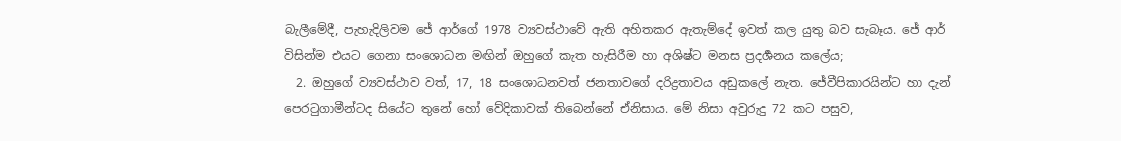බැලීමේදී, පැහැදිලිවම ජේ ආර්ගේ 1978 ව්‍යවස්ථාවේ ඇති අහිතකර ඇතැම්දේ ඉවත් කල යුතු බව සැබෑය. ජේ ආර් විසින්ම එයට ගෙනා සංශොධන මඟින් ඔහුගේ කැත හැසිරීම හා අශිෂ්ට මනස ප්‍රදර්‍ශනය කලේය;
  2. ඔහුගේ ව්‍යවස්ථාව වත්, 17, 18 සංශොධනවත් ජනතාවගේ දරිද්‍රතාවය අඩුකලේ නැත. ජේවීපිකාරයින්ට හා දැන් පෙරටුගාමීන්ටද සියේට තුනේ හෝ වේදිකාවක් තිබෙන්නේ ඒනිසාය. මේ නිසා අවුරුදු 72 කට පසුව,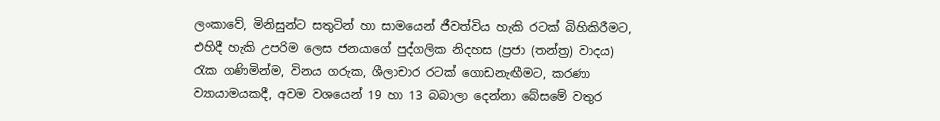ලංකාවේ, මිනිසුන්ට සතුටින් හා සාමයෙන් ජීවත්‌විය හැකි රටක් බිහිකිරීමට, එහිදී හැකි උපරිම ලෙස ජනයාගේ පුද්ගලික නිදහස (ප්‍රජා (තන්ත්‍ර) වාදය) රැක ගණිමින්ම, විනය ගරුක, ශීලාචාර රටක් ගොඩනැඟීමට, කරණා ව්‍යායාමයකදී, අවම වශයෙන් 19 හා 13 බබාලා දෙන්නා බේසමේ වතුර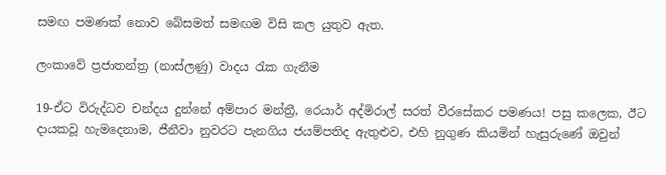සමඟ පමණක් නොව බේසමත් සමඟම විසි කල යුතුව ඇත.

ලංකාවේ ප්‍රජාතන්ත්‍ර (නාස්ලණු) වාදය රැක ගැනීම

19-ඒට විරුද්‌ධව චන්දය දුන්නේ අම්පාර මන්ත්‍රී, රෙයාර් අද්මිරාල් සරත් වීරසේකර පමණය! පසු කලෙක, ඊට දායකවූ හැමදෙනාම, ජීනීවා නුවරට පැනගිය ජයම්පතිද ඇතුළුව, එහි නුගුණ කියමින් හැසුරුණේ ඔවුන්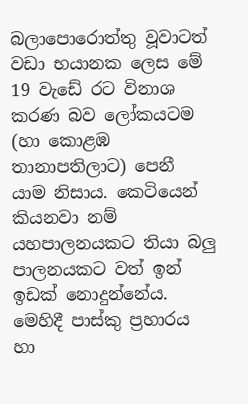බලාපොරොත්තු වූවාටත් වඩා භයානක ලෙස මේ 19 වැඩේ රට විනාශ කරණ බව ලෝකයටම (හා කොළඹ තානාපතිලාට) පෙනී යාම නිසාය. කෙටියෙන් කියනවා නම් යහපාලනයකට තියා බලු පාලනයකට වත් ඉන් ඉඩක් නොදුන්නේය. මෙහිදී පාස්කු ප්‍රහාරය හා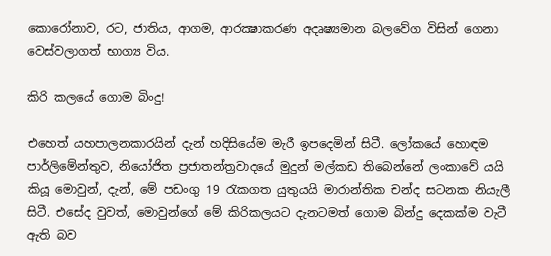කොරෝනාව, රට, ජාතිය, ආගම, ආරක්‍ෂාකරණ අදෘෂ්‍යමාන බලවේග විසින් ගෙනා වෙස්‌වලාගත් භාග්‍ය විය.

කිරි කලයේ ගොම බිංදු!

එහෙත් යහපාලනකාරයින් දැන් හදිසියේම මැරී ඉපදෙමින් සිටී. ලෝකයේ හොඳම පාර්ලිමේන්තුව, නියෝජිත ප්‍රජාතන්ත්‍රවාදයේ මුදුන් මල්කඩ තිබෙන්නේ ලංකාවේ යයි කියූ මොවුන්, දැන්, මේ පඩංගු 19 රැකගත යුතුයයි මාරාන්තික චන්ද සටනක නියැලී සිටී. එසේද වුවත්, මොවුන්ගේ මේ කිරිකලයට දැනටමත් ගොම බින්දු දෙකක්ම වැටී ඇති බව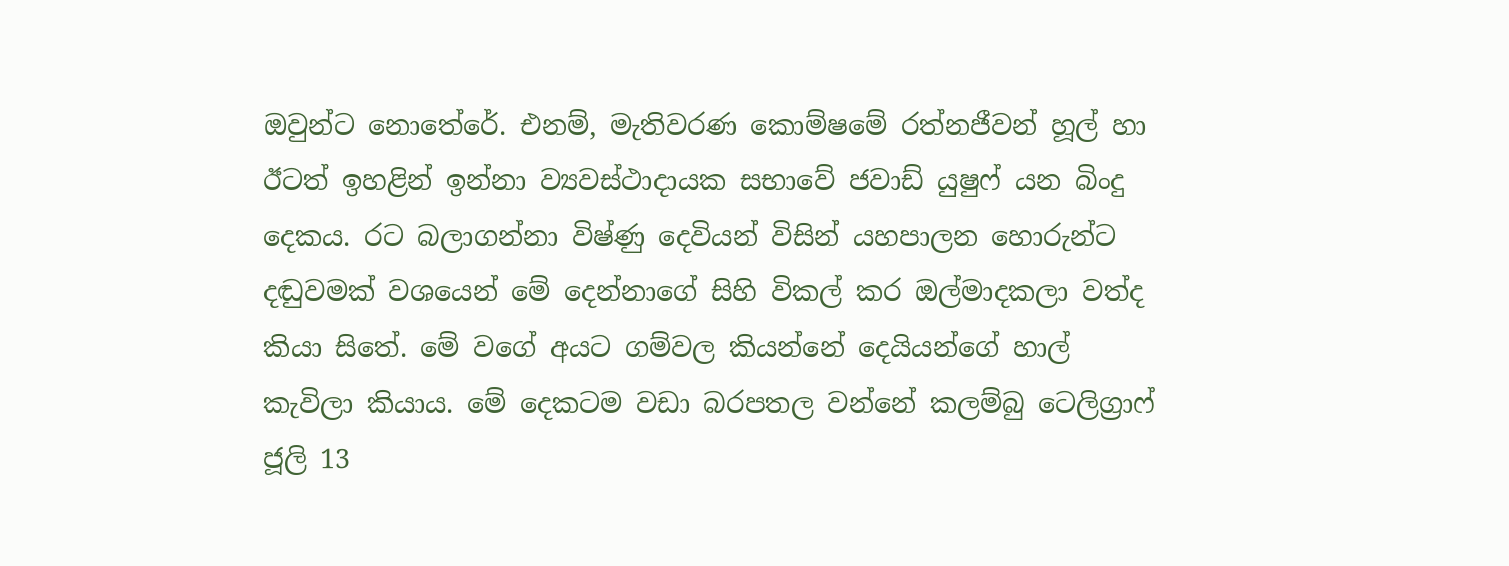ඔවුන්ට නොතේරේ. එනම්, මැතිවරණ කොම්ෂමේ රත්නජීවන් හූල් හා ඊටත් ඉහළින් ඉන්නා ව්‍යවස්ථාදායක සභාවේ ජවාඩ් යුෂුෆ් යන බිංදු දෙකය. රට බලාගන්නා විෂ්ණු දෙවියන් විසින් යහපාලන හොරුන්ට දඬුවමක් වශයෙන් මේ දෙන්නාගේ සිහි විකල් කර ඔල්මාදකලා වත්ද කියා සිතේ. මේ වගේ අයට ගම්වල කියන්නේ දෙයියන්ගේ හාල් කැවිලා කියාය. මේ දෙකටම වඩා බරපතල වන්නේ කලම්බු ටෙලිග්‍රාෆ් ජූලි 13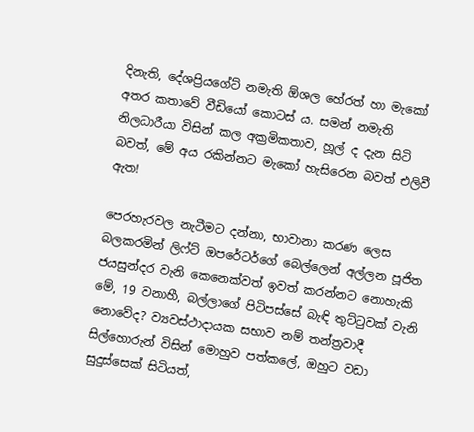දිනැති, දේශප්‍රියගේට් නමැති ඕශල හේරත් හා මැකෝ අතර කතාවේ වීඩියෝ කොටස් ය. සමන් නමැති නිලධාරීයා විසින් කල අක්‍රමිකතාව, හූල් ද දැන සිටි බවත්, මේ අය රකින්නට මැකෝ හැසිරෙන බවත් එලිවී ඇත!

පෙරහැරවල නැටීමට දන්නා, භාවානා කරණ ලෙස බලකරමින් ලිෆ්ට් ඔපරේටර්ගේ බෙල්ලෙන් අල්ලන පූජිත ජයසුන්දර වැනි කෙනෙක්වත් ඉවත් කරන්නට නොහැකි මේ, 19 වනාහී, බල්ලාගේ පිටිපස්සේ බැඳි තුට්ටුවක් වැනි නොවේද? ව්‍යවස්ථාදායක සභාව නම් තන්ත්‍රවාදී සිල්හොරුන් විසින් මොහුව පත්කලේ, ඔහුට වඩා සුදුස්සෙක් සිටියත්,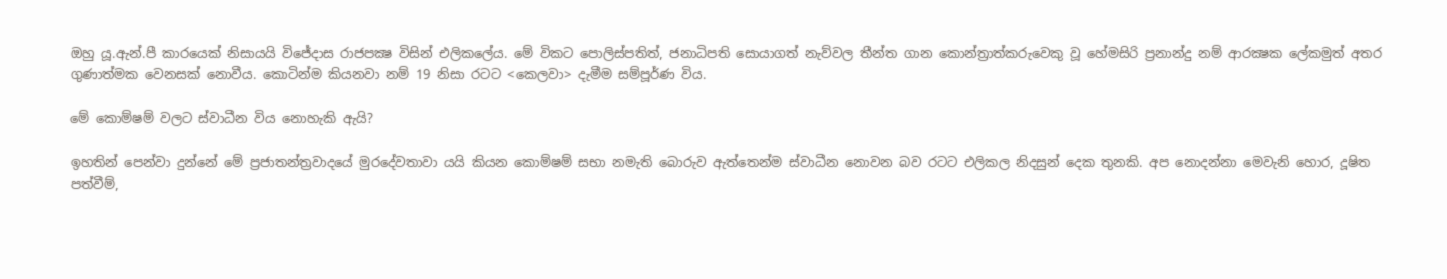ඔහු යූ.ඇන්.පී කාරයෙක් නිසායයි විජේදාස රාජපක්‍ෂ විසින් එලිකලේය. මේ විකට පොලිස්පතිත්, ජනාධිපති සොයාගත් නැව්වල තීන්ත ගාන කොන්ත්‍රාත්කරුවෙකු වූ හේමසිරි ප්‍රනාන්‌දු නම් ආරක්‍ෂක ලේකමුත් අතර ගුණාත්මක වෙනසක් නොවීය. කොටින්ම කියනවා නම් 19 නිසා රටට <කෙලවා> දැමීම සම්පූර්‌ණ විය.

මේ කොම්ෂම් වලට ස්වාධීන විය නොහැකි ඇයි?

ඉහතින් පෙන්‌වා දුන්නේ මේ ප්‍රජාතන්ත්‍රවාදයේ මුරදේවතාවා යයි කියන කොම්ෂම් සභා නමැති බොරුව ඇත්තෙන්ම ස්වාධීන නොවන බව රටට එලිකල නිදසුන් දෙක තුනකි. අප නොදන්නා මෙවැනි හොර, දූෂිත පත්‌වීම්,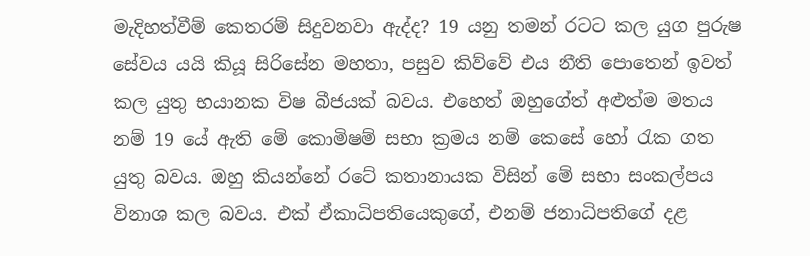මැදිහත්‌වීම් කෙතරම් සිදුවනවා ඇද්ද? 19 යනු තමන් රටට කල යුග පුරුෂ සේවය යයි කියූ සිරිසේන මහතා, පසුව කිව්වේ එය නීති පොතෙන් ඉවත් කල යුතු භයානක විෂ බීජයක් බවය. එහෙත් ඔහුගේත් අළුත්ම මතය නම් 19 යේ ඇති මේ කොමිෂම් සභා ක්‍රමය නම් කෙසේ හෝ රැක ගත යුතු බවය. ඔහු කියන්නේ රටේ කතානායක විසින් මේ සභා සංකල්පය විනාශ කල බවය. එක් ඒකාධිපතියෙකුගේ, එනම් ජනාධිපතිගේ දළ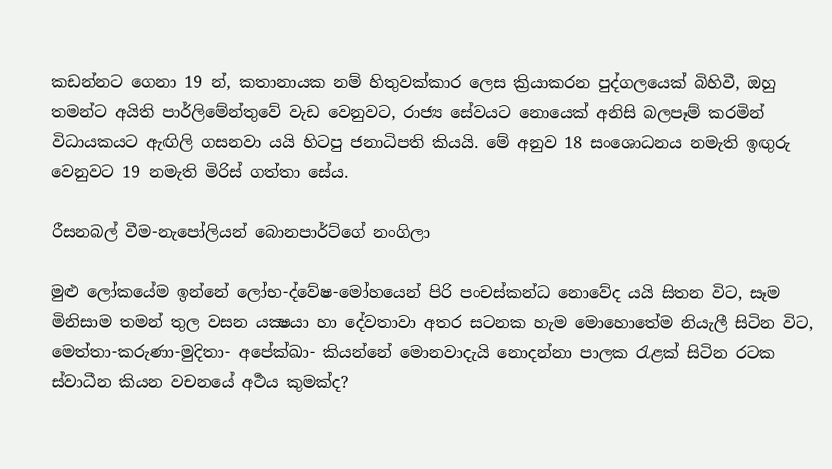කඩන්නට ගෙනා 19 න්, කතානායක නම් හිතුවක්කාර ලෙස ක්‍රියාකරන පුද්ගලයෙක් බිහිවී, ඔහු තමන්ට අයිති පාර්ලිමේන්තුවේ වැඩ වෙනුවට, රාජ්‍ය සේවයට නොයෙක් අනිසි බලපෑම් කරමින් විධායකයට ඇඟිලි ගසනවා යයි හිටපු ජනාධිපති කියයි. මේ අනුව 18 සංශොධනය නමැති ඉඟුරු වෙනුවට 19 නමැති මිරිස් ගත්තා සේය.

රීසනබල් වීම-නැපෝලියන් බොනපාර්ට්ගේ නංගිලා

මුළු ලෝකයේම ඉන්නේ ලෝභ-ද්වේෂ-මෝහයෙන් පිරි පංචස්කන්‌ධ නොවේද යයි සිතන විට, සෑම මිනිසාම තමන් තුල වසන යක්‍ෂයා හා දේවතාවා අතර සටනක හැම මොහොතේම නියැලී සිටින විට, මෙත්තා-කරුණා-මුදිතා- අපේක්ඛා- කියන්නේ මොනවාදැයි නොදන්නා පාලක රැළක් සිටින රටක ස්වාධීන කියන වචනයේ අර්‍ථය කුමක්ද?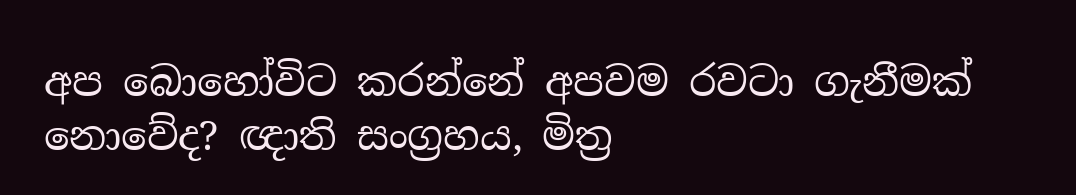අප බොහෝවිට කරන්නේ අපවම රවටා ගැනීමක් නොවේද? ඥාති සංග්‍රහය, මිත්‍ර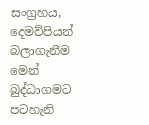සංග්‍රහය, දෙමව්පියන් බලාගැනීම මෙන් බුද්ධාගමට පටහැනි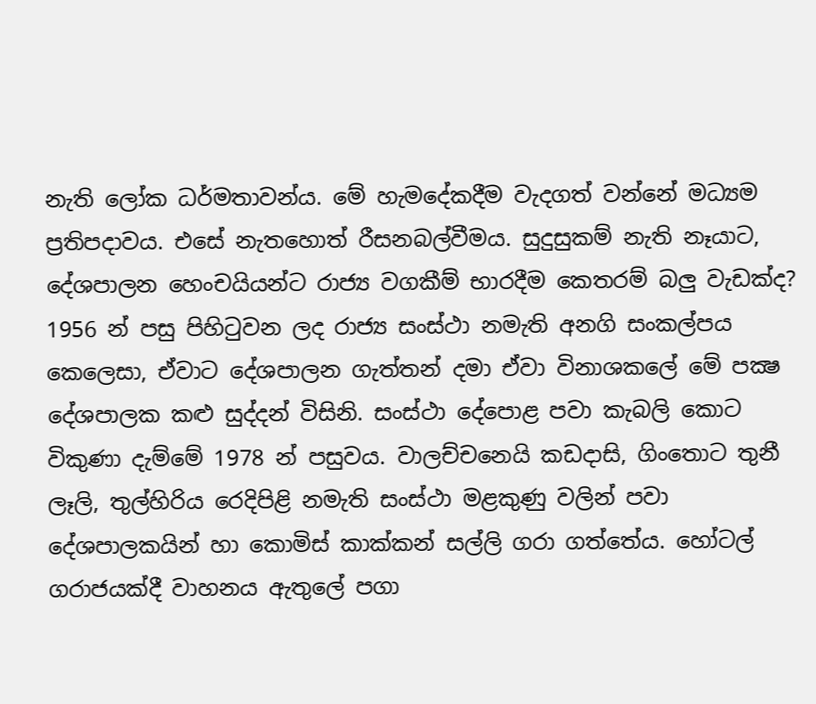නැති ලෝක ධර්‌මතාවන්‌ය. මේ හැමදේකදීම වැදගත් වන්නේ මධ්‍යම ප්‍රතිපදාවය. එසේ නැතහොත් රීසනබල්වීමය. සුදුසුකම් නැති නෑයාට, දේශපාලන හෙංචයියන්ට රාජ්‍ය වගකීම් භාරදීම කෙතරම් බලු වැඩක්ද? 1956 න් පසු පිහිටුවන ලද රාජ්‍ය සංස්ථා නමැති අනගි සංකල්පය කෙලෙසා, ඒවාට දේශපාලන ගැත්තන් දමා ඒවා විනාශකලේ මේ පක්‍ෂ දේශපාලක කළු සුද්දන් විසිනි. සංස්ථා දේපොළ පවා කැබලි කොට විකුණා දැම්මේ 1978 න් පසුවය. වාලච්චනෙයි කඩදාසි, ගිංතොට තුනී ලෑලි, තුල්හිරිය රෙදිපිළි නමැති සංස්ථා මළකුණු වලින් පවා දේශපාලකයින් හා කොමිස් කාක්කන් සල්ලි ගරා ගත්තේය. හෝටල් ගරාජයක්දී වාහනය ඇතුලේ පගා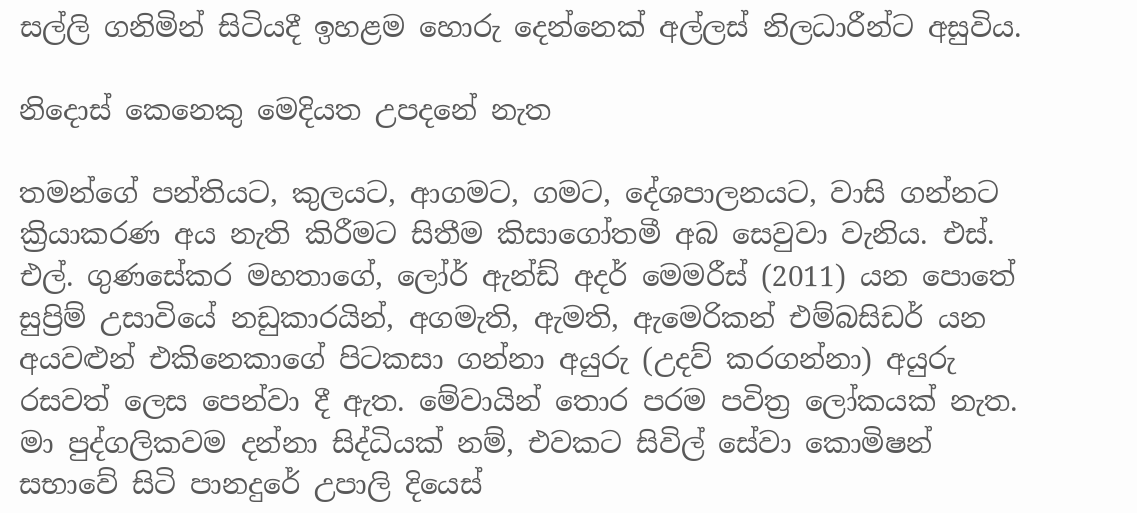සල්ලි ගනිමින් සිටියදී ඉහළම හොරු දෙන්නෙක් අල්ලස් නිලධාරීන්ට අසුවිය.

නිදොස් කෙනෙකු මෙදියත උපදනේ නැත

තමන්ගේ පන්තියට, කුලයට, ආගමට, ගමට, දේශපාලනයට, වාසි ගන්නට ක්‍රියාකරණ අය නැති කිරීමට සිතීම කිසාගෝතමී අබ සෙවුවා වැනිය. එස්. එල්. ගුණසේකර මහතාගේ, ලෝර් ඇන්ඩ් අදර් මෙමරීස් (2011) යන පොතේ සුප්‍රිම් උසාවියේ නඩුකාරයින්, අගමැති, ඇමති, ඇමෙරිකන් එම්බසිඩර් යන අයවළුන් එකිනෙකාගේ පිටකසා ගන්නා අයුරු (උදව් කරගන්නා) අයුරු රසවත් ලෙස පෙන්‌වා දී ඇත. මේවායින් තොර පරම පවිත්‍ර ලෝකයක් නැත. මා පුද්ගලිකවම දන්නා සිද්‌ධියක් නම්, එවකට සිවිල් සේවා කොමිෂන් සභාවේ සිටි පානදුරේ උපාලි දියෙස්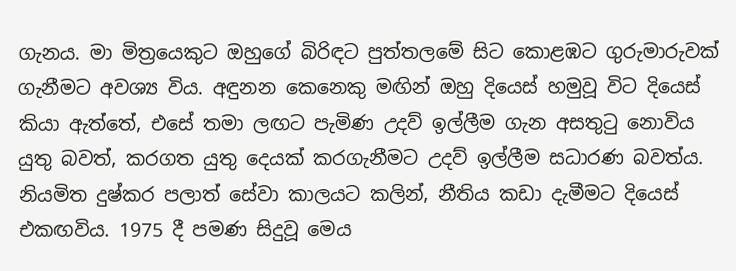ගැනය. මා මිත්‍රයෙකුට ඔහුගේ බිරිඳට පුත්තලමේ සිට කොළඹට ගුරුමාරුවක් ගැනීමට අවශ්‍ය විය. අඳුනන කෙනෙකු මඟින් ඔහු දියෙස් හමුවූ විට දියෙස් කියා ඇත්තේ, එසේ තමා ලඟට පැමිණ උදව් ඉල්ලීම ගැන අසතුටු නොවිය යුතු බවත්, කරගත යුතු දෙයක් කරගැනීමට උදව් ඉල්ලීම සධාරණ බවත්‌ය. නියමිත දුෂ්කර පලාත් සේවා කාලයට කලින්, නීතිය කඩා දැමීමට දියෙස් එකඟවිය. 1975 දී පමණ සිදුවූ මෙය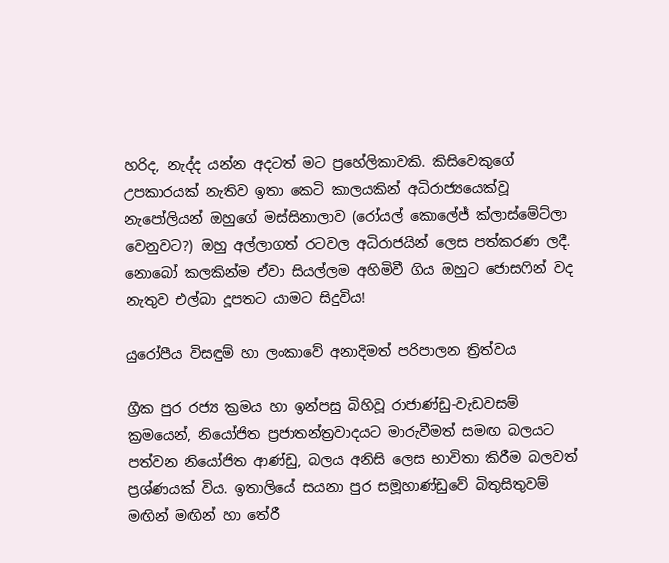හරිද, නැද්ද යන්න අදටත් මට ප්‍රහේලිකාවකි. කිසිවෙකුගේ උපකාරයක් නැතිව ඉතා කෙටි කාලයකින් අධිරාජ්‍යයෙක්‌වූ නැපෝලියන් ඔහුගේ මස්සිනාලාව (රෝයල් කොලේජ් ක්ලාස්මේට්ලා වෙනුවට?) ඔහු අල්ලාගත් රටවල අධිරාජයින් ලෙස පත්කරණ ලදී. නොබෝ කලකින්ම ඒවා සියල්ලම අහිමිවී ගිය ඔහුට ජොසෆින් වද නැතුව එල්බා දූපතට යාමට සිදුවිය!

යුරෝපීය විසඳුම් හා ලංකාවේ අනාදිමත් පරිපාලන ත්‍රිත්‌වය

ග්‍රීක පුර රජ්‍ය ක්‍රමය හා ඉන්පසු බිහිවූ රාජාණ්ඩු-වැඩවසම් ක්‍රමයෙන්, නියෝජිත ප්‍රජාතන්ත්‍රවාදයට මාරුවීමත් සමඟ බලයට පත්‌වන නියෝජිත ආණ්ඩු, බලය අනිසි ලෙස භාවිතා කිරීම බලවත් ප්‍රශ්ණයක් විය. ඉතාලියේ සයනා පුර සමූහාණ්ඩුවේ බිතුසිතුවම් මඟින් මඟින් හා තේරී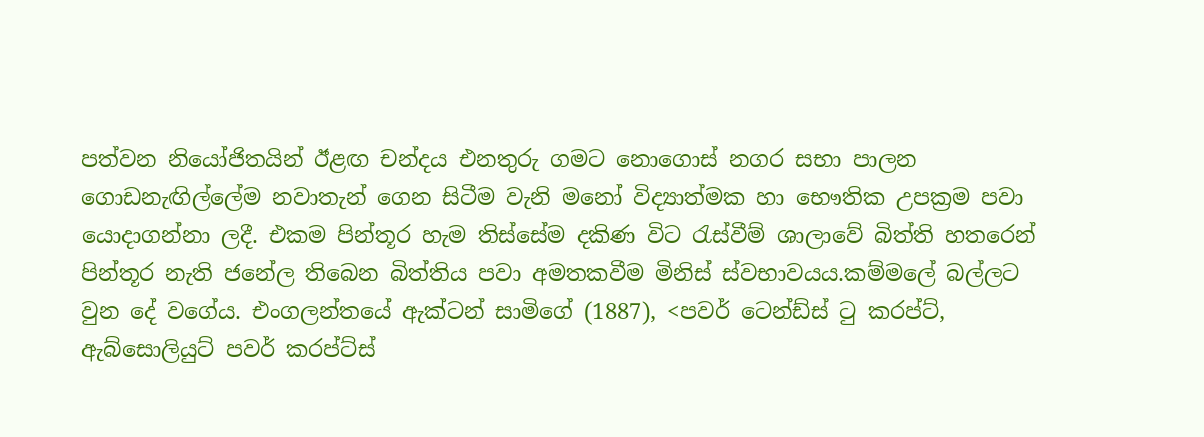පත්‌වන නියෝජිතයින් ඊළඟ චන්දය එනතුරු ගමට නොගොස් නගර සභා පාලන ගොඩනැඟිල්ලේම නවාතැන් ගෙන සිටීම වැනි මනෝ විද්‍යාත්මක හා භෞතික උපක්‍රම පවා යොදාගන්නා ලදී. එකම පින්තූර හැම තිස්සේම දකිණ විට රැස්වීම් ශාලාවේ බිත්ති හතරෙන් පින්තූර නැති ජනේල තිබෙන බිත්තිය පවා අමතකවීම මිනිස් ස්වභාවයය.කම්මලේ බල්ලට වුන දේ වගේය. එංගලන්තයේ ඇක්ටන් සාමිගේ (1887), <පවර් ටෙන්ඩ්ස් ටු කරප්ට්, ඇබ්සොලියුට් පවර් කරප්ට්ස්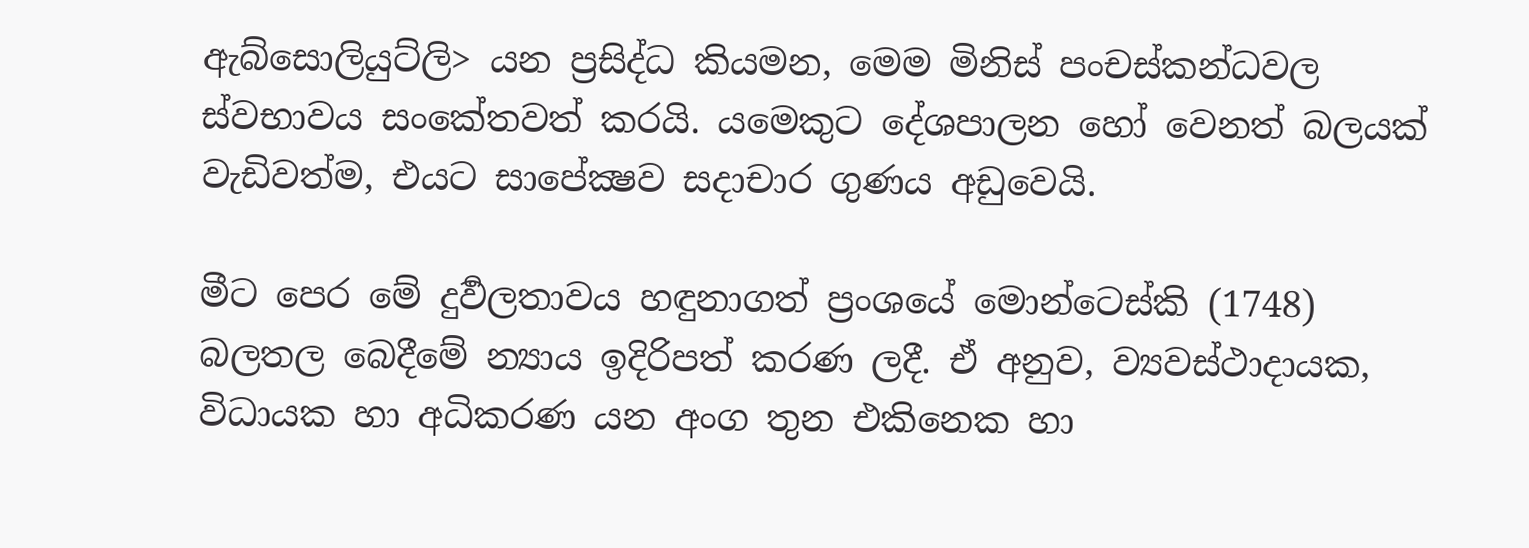ඇබ්සොලියුට්ලි> යන ප්‍රසිද්‌ධ කියමන, මෙම මිනිස් පංචස්කන්‌ධවල ස්වභාවය සංකේතවත් කරයි. යමෙකුට දේශපාලන හෝ වෙනත් බලයක් වැඩිවත්ම, එයට සාපේක්‍ෂව සදාචාර ගුණය අඩුවෙයි.

මීට පෙර මේ දුර්‍වලතාවය හඳුනාගත් ප්‍රංශයේ මොන්ටෙස්කි (1748) බලතල බෙදීමේ න්‍යාය ඉදිරිපත් කරණ ලදී. ඒ අනුව, ව්‍යවස්ථාදායක, විධායක හා අධිකරණ යන අංග තුන එකිනෙක හා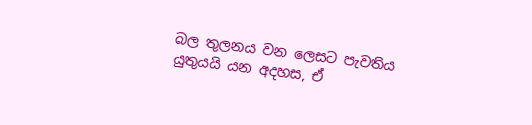බල තුලනය වන ලෙසට පැවතිය යුතුයයි යන අදහස, ඒ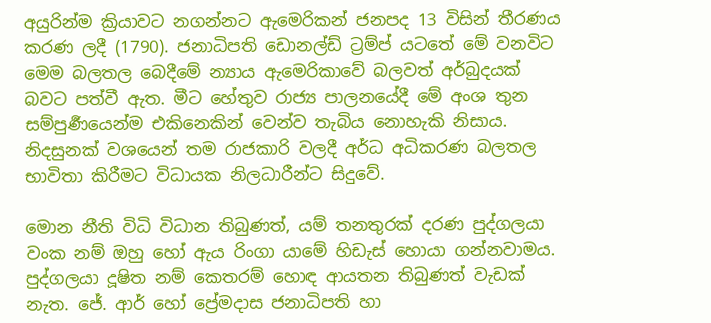අයුරින්ම ක්‍රියාවට නගන්නට ඇමෙරිකන් ජනපද 13 විසින් තීරණය කරණ ලදී (1790). ජනාධිපති ඩොනල්ඩ් ට්‍රම්ප් යටතේ මේ වනවිට මෙම බලතල බෙදීමේ න්‍යාය ඇමෙරිකාවේ බලවත් අර්බුදයක් බවට පත්‌වී ඇත. මීට හේතුව රාජ්‍ය පාලනයේදී මේ අංශ තුන සම්පුර්‍ණයෙන්ම එකිනෙකින් වෙන්ව තැබිය නොහැකි නිසාය. නිදසුනක් වශයෙන් තම රාජකාරි වලදී අර්‌ධ අධිකරණ බලතල භාවිතා කිරීමට විධායක නිලධාරීන්ට සිදුවේ.

මොන නීති විධි විධාන තිබුණත්, යම් තනතුරක් දරණ පුද්ගලයා වංක නම් ඔහු හෝ ඇය රිංගා යාමේ හිඩැස් හොයා ගන්නවාමය. පුද්ගලයා දූෂිත නම් කෙතරම් හොඳ ආයතන තිබුණත් වැඩක් නැත. ජේ. ආර් හෝ ප්‍රේමදාස ජනාධිපති හා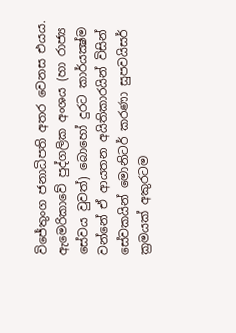විජේතුංග ජනාධිපති අතර වෙනස එයය. ඇමෙරිකාවේ පුද්ගලික අංශය (හා රාජ්‍ය සේවය වුවත්) බොහෝ දුරට කාර්යක්‍ෂ්ම වන්නේ ඒ ආයතන අයිතිකාරයින් විසින් සේවකයින් මොනිටර් කරණා සුපවයිසර් ක්‍රමයක් අකුරටම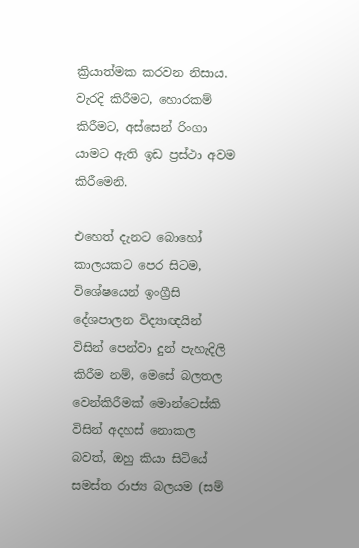ක්‍රියාත්මක කරවන නිසාය. වැරදි කිරීමට, හොරකම් කිරීමට, අස්සෙන් රිංගා යාමට ඇති ඉඩ ප්‍රස්ථා අවම කිරීමෙනි.

එහෙත් දැනට බොහෝ කාලයකට පෙර සිටම, විශේෂයෙන් ඉංග්‍රීසි දේශපාලන විද්‍යාඥයින් විසින් පෙන්වා දුන් පැහැදිලි කිරීම නම්, මෙසේ බලතල වෙන්කිරීමක් මොන්ටෙස්කි විසින් අදහස් නොකල බවත්, ඔහු කියා සිටියේ සමස්ත රාජ්‍ය බලයම (සම්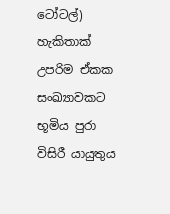ටෝටල්) හැකිතාක් උපරිම ඒකක සංඛ්‍යාවකට භූමිය පුරා විසිරී යායුතුය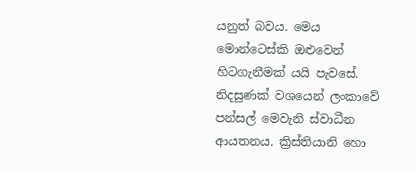යනුත් බවය. මෙය මොන්ටෙස්කි ඔළුවෙන් හිටගැනීමක් යයි පැවසේ. නිදසුණක් වශයෙන් ලංකාවේ පන්සල් මෙවැනි ස්වාධීන ආයතනය. ක්‍රිස්තියානි හො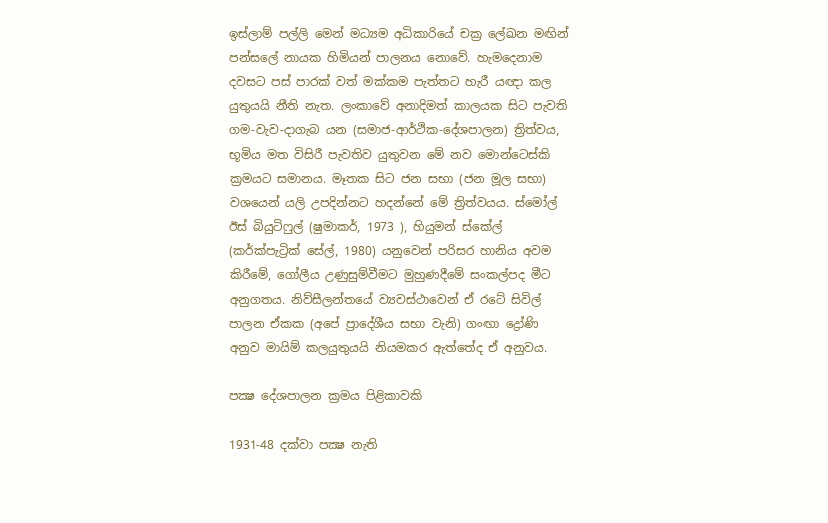ඉස්ලාම් පල්ලි මෙන් මධ්‍යම අධිකාරියේ චක්‍ර ලේඛන මඟින් පන්සලේ නායක හිමියන් පාලනය නොවේ. හැමදෙනාම දවසට පස් පාරක් වත් මක්කම පැත්තට හැරී යඥා කල යුතුයයි නීති නැත. ලංකාවේ අනාදිමත් කාලයක සිට පැවති ගම-වැව-දාගැබ යන (සමාජ-ආර්ථික-දේශපාලන) ත්‍රිත්‌වය, භූමිය මත විසිරී පැවතිව යුතුවන මේ නව මොන්ටෙස්කි ක්‍රමයට සමානය. මෑතක සිට ජන සභා (ජන මූල සභා) වශයෙන් යලි උපදින්නට හදන්නේ මේ ත්‍රිත්‌වයය. ස්මෝල් ඊස් බියුටිෆුල් (ෂුමාකර්, 1973 ), හියුමන් ස්කේල් (කර්ක්පැට්‍රික් සේල්, 1980) යනුවෙන් පරිසර හානිය අවම කිරීමේ, ගෝලීය උණුසුම්වීමට මුහුණදීමේ සංකල්පද මීට අනුගතය. නිව්සීලන්‌තයේ ව්‍යවස්ථාවෙන් ඒ රටේ සිවිල් පාලන ඒකක (අපේ ප්‍රාදේශීය සභා වැනි) ගංඟා ද්‍රෝණි අනුව මායිම් කලයුතුයයි නියමකර ඇත්තේද ඒ අනුවය.

පක්‍ෂ දේශපාලන ක්‍රමය පිළිකාවකි

1931-48 දක්වා පක්‍ෂ නැති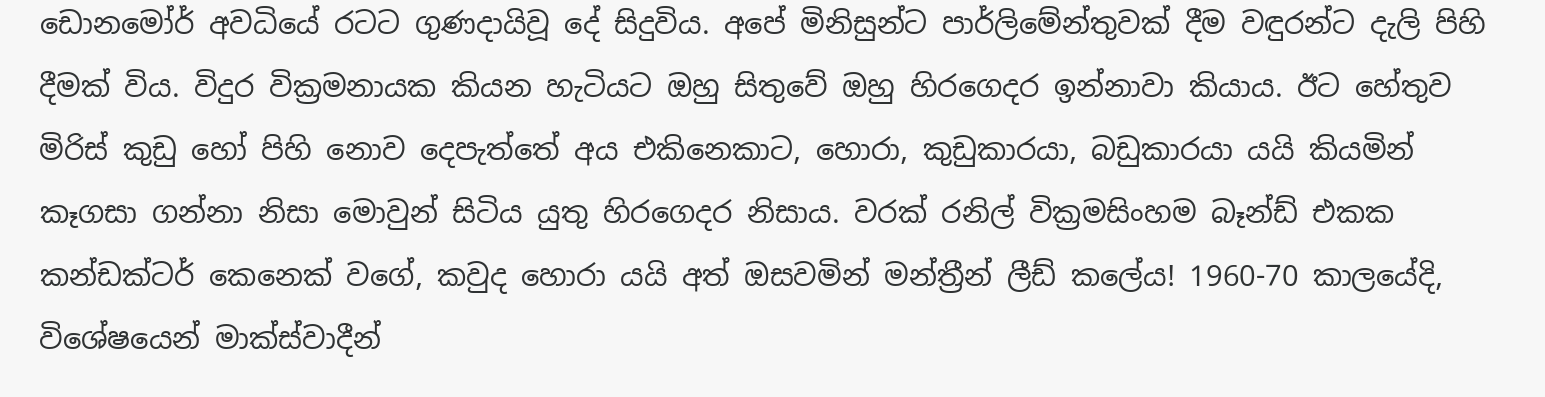ඩොනමෝර් අවධියේ රටට ගුණදායිවූ දේ සිදුවිය. අපේ මිනිසුන්ට පාර්ලිමේන්තුවක් දීම වඳුරන්ට දැලි පිහි දීමක් විය. විදුර වික්‍රමනායක කියන හැටියට ඔහු සිතුවේ ඔහු හිරගෙදර ඉන්නාවා කියාය. ඊට හේතුව මිරිස් කුඩු හෝ පිහි නොව දෙපැත්තේ අය එකිනෙකාට, හොරා, කුඩුකාරයා, බඩුකාරයා යයි කියමින් කෑගසා ගන්නා නිසා මොවුන් සිටිය යුතු හිරගෙදර නිසාය. වරක් රනිල් වික්‍රමසිංහම බෑන්ඩ් එකක කන්ඩක්ටර් කෙනෙක් වගේ, කවුද හොරා යයි අත් ඔසවමින් මන්ත්‍රීන් ලීඩ් කලේය! 1960-70 කාලයේදි, විශේෂයෙන් මාක්ස්වාදීන්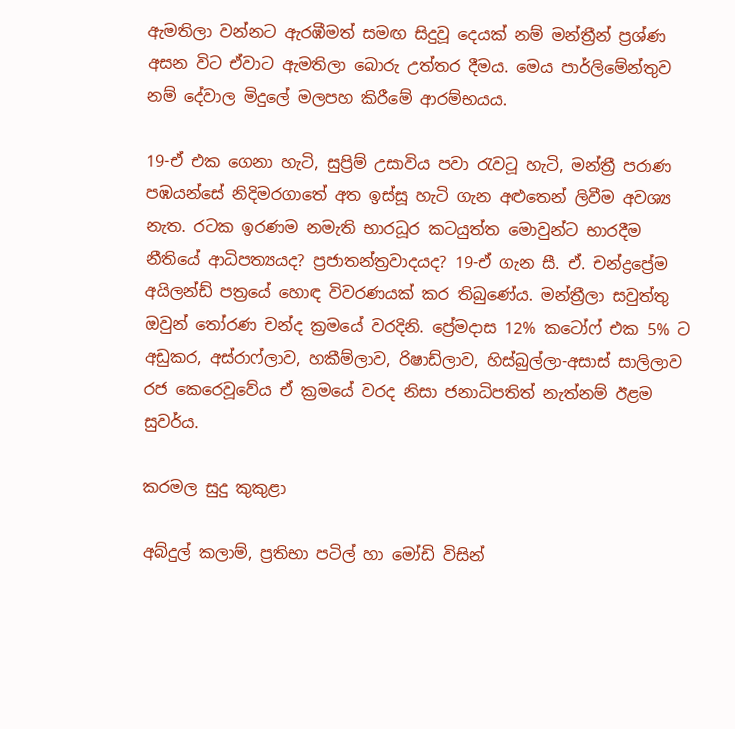ඇමතිලා වන්නට ඇරඹීමත් සමඟ සිදුවූ දෙයක් නම් මන්ත්‍රීන් ප්‍රශ්ණ අසන විට ඒවාට ඇමතිලා බොරු උත්තර දීමය. මෙය පාර්ලිමේන්තුව නම් දේවාල මිදුලේ මලපහ කිරීමේ ආරම්භයය.

19-ඒ එක ගෙනා හැටි, සුප්‍රිම් උසාවිය පවා රැවටූ හැටි, මන්ත්‍රී පරාණ පඹයන්සේ නිදිමරගාතේ අත ඉස්සූ හැටි ගැන අළුතෙන් ලිවීම අවශ්‍ය නැත. රටක ඉරණම නමැති භාරධූර කටයුත්ත මොවුන්ට භාරදීම නීතියේ ආධිපත්‍යයද? ප්‍රජාතන්ත්‍රවාදයද? 19-ඒ ගැන සී. ඒ. චන්ද්‍රප්‍රේම අයිලන්ඩ් පත්‍රයේ හොඳ විවරණයක් කර තිබුණේය. මන්ත්‍රීලා සවුත්තු ඔවුන් තෝරණ චන්ද ක්‍රමයේ වරදිනි. ප්‍රේමදාස 12% කටෝෆ් එක 5% ට අඩුකර, අස්‌රාෆ්ලාව, හකීම්ලාව, රිෂාඩ්ලාව, හිස්බුල්ලා-අසාස් සාලිලාව රජ කෙරෙවූවේය ඒ ක්‍රමයේ වරද නිසා ජනාධිපතිත් නැත්නම් ඊළම සුවර්ය.

කරමල සුදු කුකුළා

අබ්දුල් කලාම්, ප්‍රතිභා පටිල් හා මෝඩි විසින්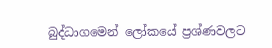බුද්‌ධාගමෙන් ලෝකයේ ප්‍රශ්ණවලට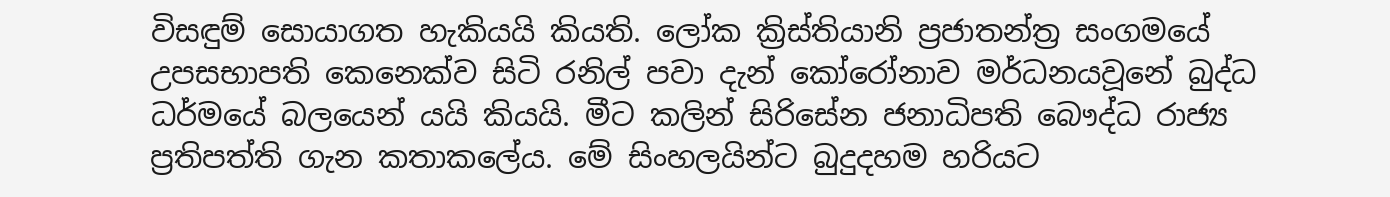විසඳුම් සොයාගත හැකියයි කියති. ලෝක ක්‍රිස්තියානි ප්‍රජාතන්ත්‍ර සංගමයේ උපසභාපති කෙනෙක්ව සිටි රනිල් පවා දැන් කෝරෝනාව මර්‌ධනයවූනේ බුද්‌ධ ධර්‌මයේ බලයෙන් යයි කියයි. මීට කලින් සිරිසේන ජනාධිපති බෞද්‌ධ රාජ්‍ය ප්‍රතිපත්ති ගැන කතාකලේය. මේ සිංහලයින්ට බුදුදහම හරියට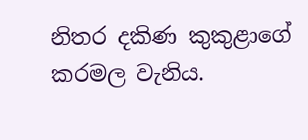නිතර දකිණ කුකුළාගේ කරමල වැනිය.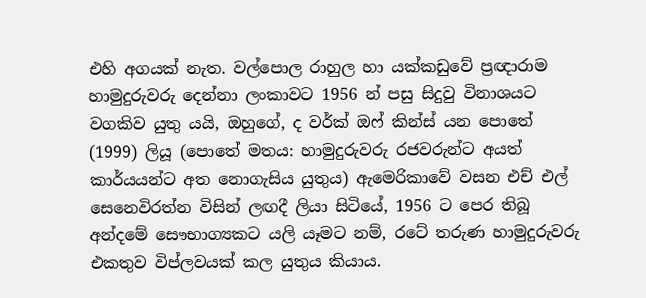එහි අගයක් නැත. වල්පොල රාහුල හා යක්කඩුවේ ප්‍රඥාරාම හාමුදුරුවරු දෙන්නා ලංකාවට 1956 න් පසු සිදුවු විනාශයට වගකිව යුතු යයි, ඔහුගේ, ද වර්ක් ඔෆ් කින්ස් යන පොතේ (1999) ලියූ (පොතේ මතය: හාමුදුරුවරු රජවරුන්ට අයත් කාර්යයන්ට අත නොගැසිය යුතුය) ඇමෙරිකාවේ වසන එච් එල් සෙනෙවිරත්න විසින් ලඟදී ලියා සිටියේ, 1956 ට පෙර තිබූ අන්දමේ සෞභාග්‍යකට යලි යෑමට නම්, රටේ තරුණ හාමුදුරුවරු එකතුව විප්ලවයක් කල යුතුය කියාය.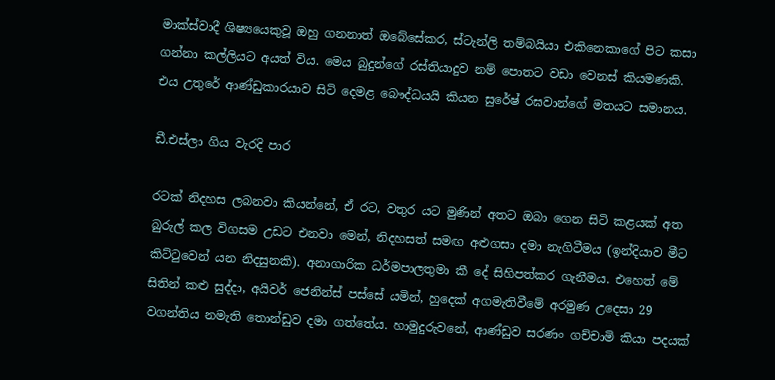මාක්ස්වාදී ශිෂ්‍යයෙකුවූ ඔහු ගනනාත් ඔබේසේකර, ස්ටැන්ලි තම්බයියා එකිනෙකාගේ පිට කසා ගන්නා කල්ලියට අයත් විය. මෙය බුදුන්ගේ රස්තියාදුව නම් පොතට වඩා වෙනස් කියමණකි. එය උතුරේ ආණ්ඩුකාරයාව සිටි දෙමළ බෞද්‌ධයයි කියන සුරේෂ් රඝවාන්ගේ මතයට සමානය.

ඩී.එස්ලා ගිය වැරදි පාර

රටක් නිදහස ලබනවා කියන්නේ, ඒ රට, වතුර යට මුණින් අතට ඔබා ගෙන සිටි කළයක් අත බුරුල් කල විගසම උඩට එනවා මෙන්, නිදහසත් සමඟ අළුගසා දමා නැගිටීමය (ඉන්‌දියාව මීට කිට්ටුවෙන් යන නිදසුනකි). අනාගාරික ධර්‌මපාලතුමා කී දේ සිහිපත්කර ගැනීමය. එහෙත් මේ සිතින් කළු සුද්දා, අයිවර් ජෙනින්ස් පස්සේ යමින්, හුදෙක් අගමැතිවීමේ අරමුණ උදෙසා 29 වගන්තිය නමැති තොන්ඩුව දමා ගත්තේය. හාමුදුරුවනේ, ආණ්ඩුව සරණං ගච්චාමි කියා පදයක්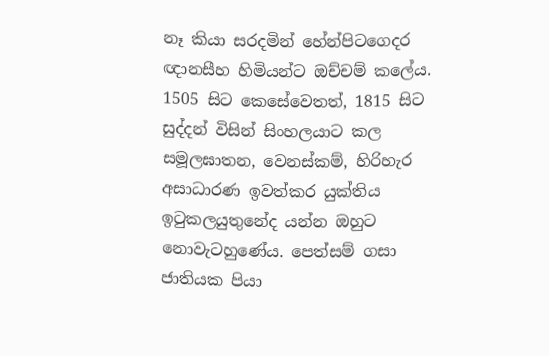නෑ කියා සරදමින් හේන්පිටගෙදර ඥානසීහ හිමියන්ට ඔච්චම් කලේය. 1505 සිට කෙසේවෙතත්, 1815 සිට සුද්දන් විසින් සිංහලයාට කල සමූලඝාතන, වෙනස්කම්, හිරිහැර අසාධාරණ ඉවත්කර යුක්තිය ඉටුකලයුතුනේද යන්න ඔහුට නොවැටහුණේය. පෙත්සම් ගසා ජාතියක පියා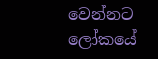වෙන්නට ලෝකයේ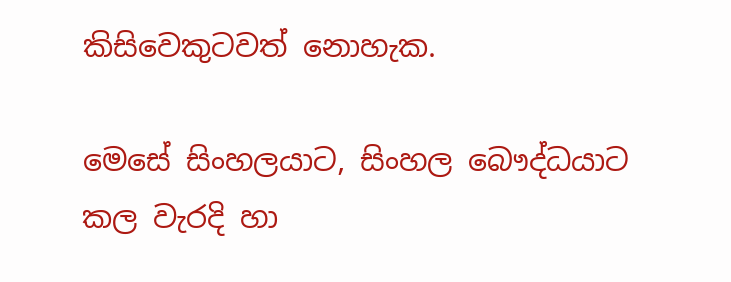කිසිවෙකුටවත් නොහැක.

මෙසේ සිංහලයාට, සිංහල බෞද්‌ධයාට කල වැරදි හා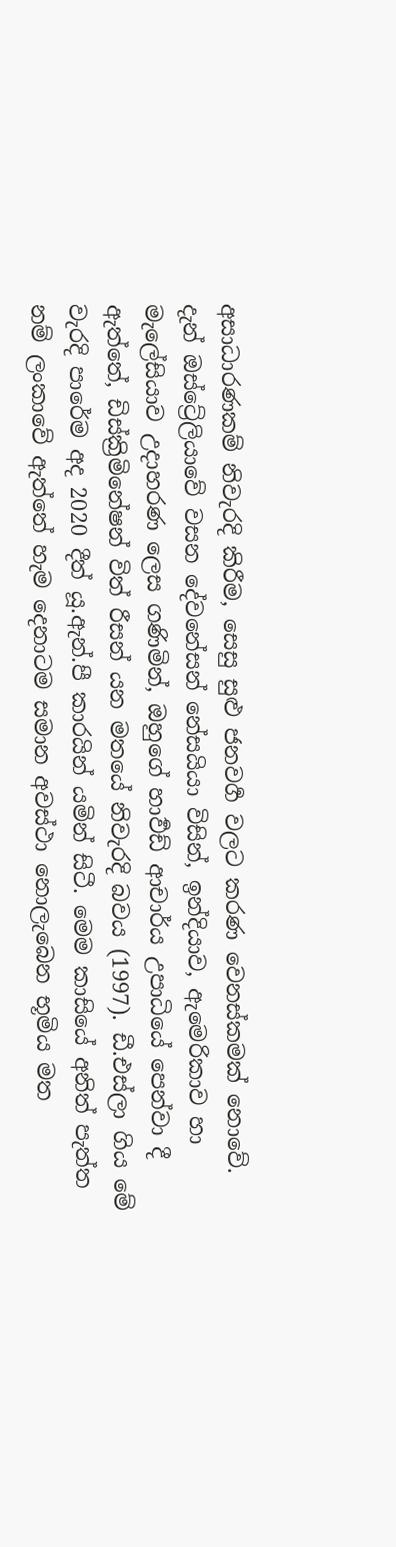අසාධාරණකම් නිවැරදි කිරීම, සෙසු සුළු ජනව‌ර්‍ග වලට කරණ වෙනස්කමක් නොවේ. දැන් ඔස්ට්‍රේලියාවේ වසන දේවනේසන් නේසයියා විසින්, ඉන්‌දියාව, ඇමෙරිකාව හා මැලේසියාව උදාහරණ ලෙස ගණිමින්, ඔහුගේ හාර්‍වඩ් ආචාර්ය උපාධියේ පෙන්වා දී ඇත්තේ, ඩිස්ක්‍රිමිනේෂන් විත් රීසන් යන මතයේ නිවැරදි බවය (1997). ඩී.එස්ලා ගිය මේ වැරදි පාරේම අද 2020 දීත් යූ.ඇන්.පී කාරයින් යමින් සිටී. මෙම කාසියේ අනිත් පැත්ත නම් ලංකාවේ ඇත්තේ හැම දෙනාටම සමාන අවස්ථා නොලැබෙන භූමිය මත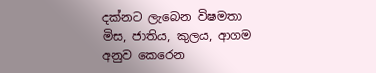දක්නට ලැබෙන විෂමතා මිස, ජාතිය, කුලය, ආගම අනුව කෙරෙන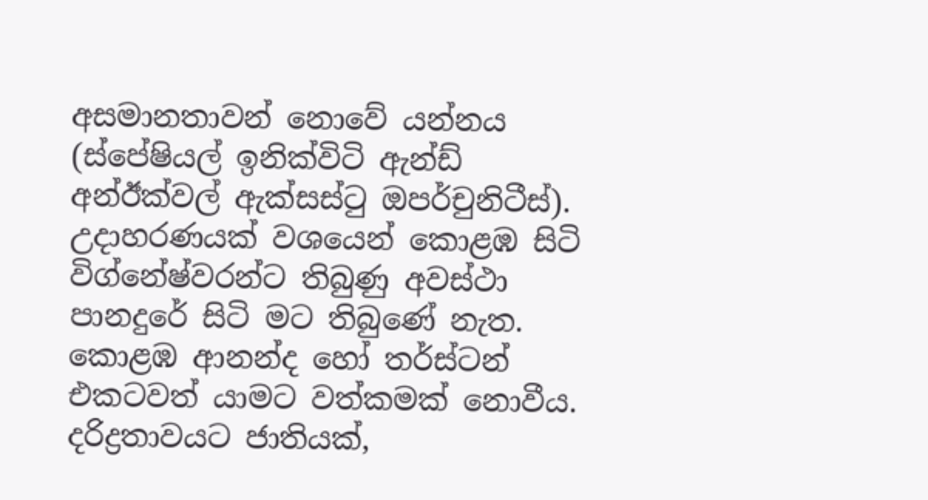අසමානතාවන් නොවේ යන්නය (ස්පේෂියල් ඉනික්‌විටි ඇන්ඩ් අන්‌ඊක්වල් ඇක්සස්ටු ඔපර්චුනිටීස්). උදාහරණයක් වශයෙන් කොළඹ සිටි විග්නේෂ්වරන්ට තිබුණු අවස්ථා පානදුරේ සිටි මට තිබුණේ නැත. කොළඹ ආනන්ද හෝ තර්ස්ටන් එකටවත් යාමට වත්කමක් නොවීය. දරිද්‍රතාවයට ජාතියක්,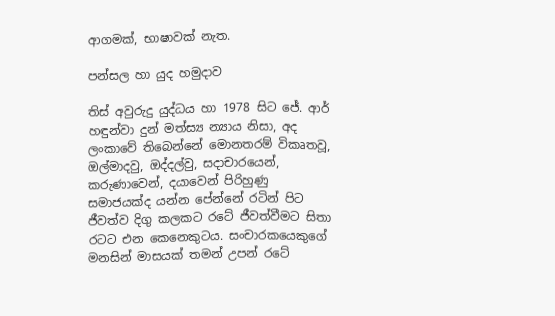ආගමක්, භාෂාවක් නැත.

පන්සල හා යුද හමුදාව

තිස් අවුරුදු යුද්‌ධය හා 1978 සිට ජේ. ආර් හඳුන්වා දුන් මත්ස්‍ය න්‍යාය නිසා, අද ලංකාවේ තිබෙන්නේ මොනතරම් විකෘතවූ, ඔල්මාදවු, ඔද්දල්වු, සදාචාරයෙන්, කරුණාවෙන්, දයාවෙන් පිරිහුණු සමාජයක්ද යන්න පේන්නේ රටින් පිට ජීවත්‌ව දිගු කලකට රටේ ජීව‌ත්‌වීමට සිතා රටට එන කෙනෙකුටය. සංචාරකයෙකුගේ මනසින් මාසයක් තමන් උපන් රටේ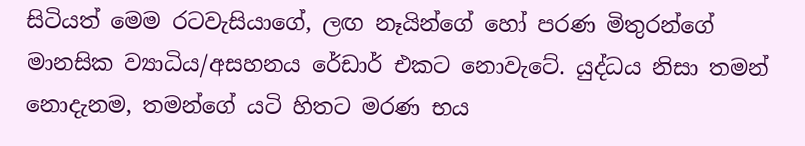සිටියත් මෙම රටවැසියාගේ, ලඟ නෑයින්ගේ හෝ පරණ මිතුරන්ගේ මානසික ව්‍යාධිය/අසහනය රේඩාර් එකට නොවැටේ. යුද්‌ධය නිසා තමන් නොදැනම, තමන්ගේ යටි හිතට මරණ භය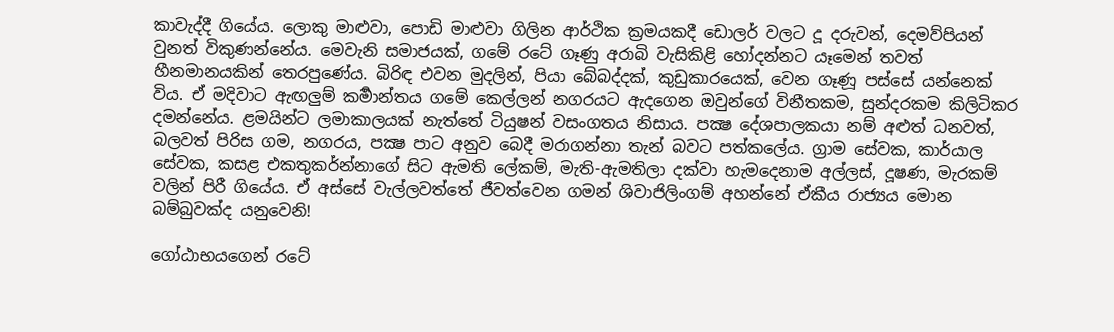කාවැද්දී ගියේය. ලොකු මාළුවා, පොඩි මාළුවා ගිලින ආර්ථික ක්‍රමයකදී ඩොලර් වලට දූ දරුවන්, දෙමව්පියන් වුනත් විකුණන්නේය. මෙවැනි සමාජයක්, ගමේ රටේ ගෑණු අරාබි වැසිකිළි හෝදන්නට යෑමෙන් තවත් හීනමානයකින් තෙරපුණේය. බිරිඳ එවන මුදලින්, පියා බේබද්දක්, කුඩුකාරයෙක්, වෙන ගෑණූ පස්සේ යන්නෙක් විය. ඒ මදිවාට ඇඟලුම් කර්‍මාන්තය ගමේ කෙල්ලන් නගරයට ඇදගෙන ඔවුන්ගේ විනීතකම, සුන්දරකම කිලිටිකර දමන්නේය. ළමයින්ට ලමාකාලයක් නැත්තේ ටියුෂන් වසංගතය නිසාය. පක්‍ෂ දේශපාලකයා නම් අළුත් ධනවත්, බලවත් පිරිස ගම, නගරය, පක්‍ෂ පාට අනුව බෙදී මරාගන්නා තැන් බවට පත්කලේය. ග්‍රාම සේවක, කාර්යාල සේවක, කසළ එකතුකර්න්නාගේ සිට ඇමති ලේකම්, මැති-ඇමතිලා දක්‌වා හැමදෙනාම අල්ලස්, දූෂණ, මැරකම් වලින් පිරී ගියේය. ඒ අස්සේ වැල්ලවත්තේ ජීවත්‌වෙන ගමන් ශිවාජිලිංගම් අහන්නේ ඒකීය රාජ්‍යය මොන බම්බුවක්ද යනුවෙනි!

ගෝඨාභයගෙන් රටේ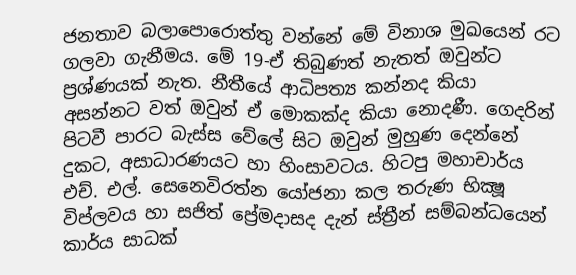ජනතාව බලාපොරොත්තු වන්නේ මේ විනාශ මුඛයෙන් රට ගලවා ගැනීමය. මේ 19-ඒ තිබුණත් නැතත් ඔවුන්ට ප්‍රශ්ණයක් නැත. නීතීයේ ආධිපත්‍ය කන්නද කියා අසන්නට වත් ඔවුන් ඒ මොකක්ද කියා නොදණී. ගෙදරින් පිටවී පාරට බැස්ස වේලේ සිට ඔවුන් මුහුණ දෙන්නේ දුකට, අසාධාරණයට හා හිංසාවටය. හිටපු මහාචාර්ය එච්. එල්. සෙනෙවිරත්න යෝජනා කල තරුණ භික්‍ෂූ විප්ලවය හා සජිත් ප්‍රේමදාසද දැන් ස්ත්‍රීන් සම්බන්‌ධයෙන් කාර්ය සාධක්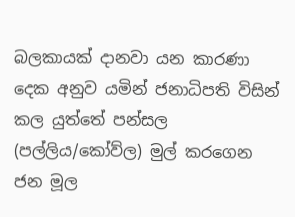බලකායක් දානවා යන කාරණා දෙක අනුව යමින් ජනාධිපති විසින් කල යුත්තේ පන්සල (පල්ලිය/කෝව්ල) මුල් කරගෙන ජන මූල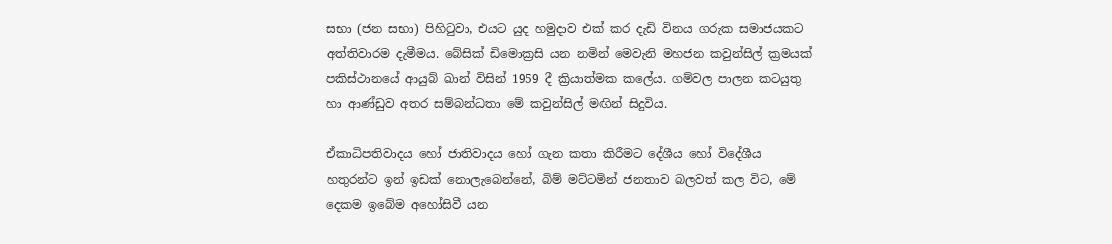සභා (ජන සභා) පිහිටුවා, එයට යුද හමුදාව එක් කර දැඩි විනය ගරුක සමාජයකට අත්තිවාරම දැමීමය. බේසික් ඩිමොක්‍රසි යන නමින් මෙවැනි මහජන කවුන්සිල් ක්‍රමයක් පකිස්ථානයේ ආයුබ් ඛාන් විසින් 1959 දී ක්‍රියාත්මක කලේය. ගම්වල පාලන කටයුතු හා ආණ්ඩුව අතර සම්බන්‌ධතා මේ කවුන්සිල් මඟින් සිදුවිය.

ඒකාධිපතිවාදය හෝ ජාතිවාදය හෝ ගැන කතා කිරීමට දේශීය හෝ විදේශීය හතුරන්ට ඉන් ඉඩක් නොලැබෙන්නේ, බිම් මට්ටමින් ජනතාව බලවත් කල විට, මේ දෙකම ඉබේම අහෝසිවී යන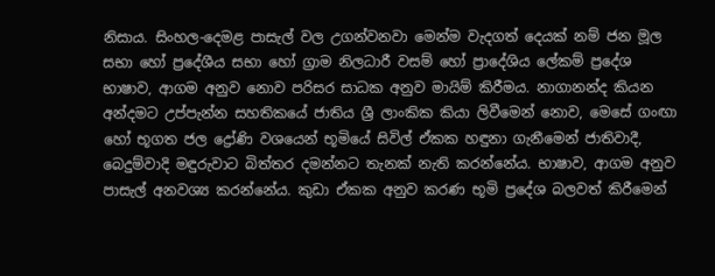නිසාය. සිංහල-දෙමළ පාසැල් වල උගන්වනවා මෙන්ම වැදගත් දෙයක් නම් ජන මූල සභා හෝ ප්‍රදේශීය සභා හෝ ග්‍රාම නිලධාරී වසම් හෝ ප්‍රාදේශිය ලේකම් ප්‍රදේශ භාෂාව, ආගම අනුව නොව පරිසර සාධක අනුව මායිම් කිරීමය. නාගානන්ද කියන අන්දමට උප්පැන්න සහතිකයේ ජාතිය ශ්‍රී ලාංකික කියා ලිවීමෙන් නොව, මෙසේ ගංඟා හෝ භූගත ජල ද්‍රෝණි වශයෙන් භූමියේ සිවිල් ඒකක හඳුනා ගැනීමෙන් ජාතිවාදී, බෙදුම්වාදි මඳුරුවාට බිත්තර දමන්නට තැනක් නැති කරන්නේය. භාෂාව, ආගම අනුව පාසැල් අනවශ්‍ය කරන්නේය. කුඩා ඒකක අනුව කරණ භූමි ප්‍රදේශ බලවත් කිරීමෙන්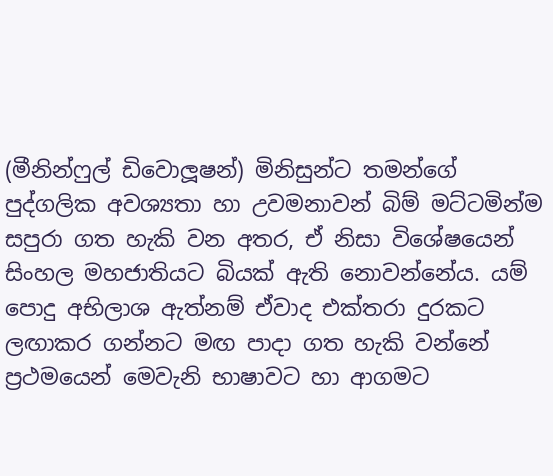(මීනින්ෆුල් ඩිවොලූෂන්) මිනිසුන්ට තමන්ගේ පුද්ගලික අවශ්‍යතා හා උවමනාවන් බිම් මට්ටමින්ම සපුරා ගත හැකි වන අතර, ඒ නිසා විශේෂයෙන් සිංහල මහජාතියට බියක් ඇති නොවන්නේය. යම් පොදු අභිලාශ ඇත්නම් ඒවාද එක්තරා දුරකට ලඟාකර ගන්නට මඟ පාදා ගත හැකි වන්නේ ප්‍රථමයෙන් මෙවැනි භාෂාවට හා ආගමට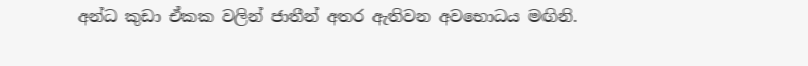අන්‌ධ කුඩා ඒකක වලින් ජාතීන් අතර ඇතිවන අවභොධය මඟිනි.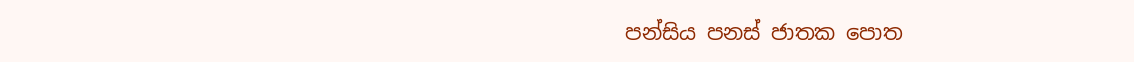පන්සිය පනස් ජාතක පොත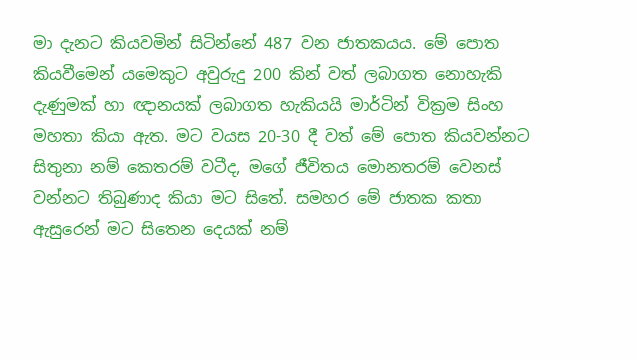මා දැනට කියවමින් සිටින්නේ 487 වන ජාතකයය. මේ පොත කියවීමෙන් යමෙකුට අවුරුදු 200 කින් වත් ලබාගත නොහැකි දැණුමක් හා ඥානයක් ලබාගත හැකියයි මාර්ටින් වික්‍රම සිංහ මහතා කියා ඇත. මට වයස 20-30 දී වත් මේ පොත කියවන්නට සිතුනා නම් කෙතරම් වටීද, මගේ ජීවිතය මොනතරම් වෙනස් වන්නට තිබුණාද කියා මට සිතේ. සමහර මේ ජාතක කතා ඇසුරෙන් මට සිතෙන දෙයක් නම්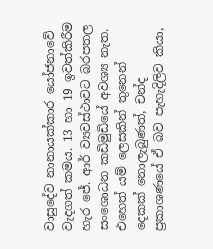වාසුදේව නානායක්කාර යෝජනාවේ වැදගත් කමය. 13 හා 19 ඉවත්කිරීම හැර ජේ. ආර් ව්‍යවස්ථාවට බරපතල සංශොධන කඩිමුඩියේ අවශ්‍ය නැත. එහෙත් යම් ලෙසකින් තුනෙන් දෙකක් නොලැබුණත්, චන්ද ප්‍රකාශණයේ ඒ බව පැහැදිලිව කියා,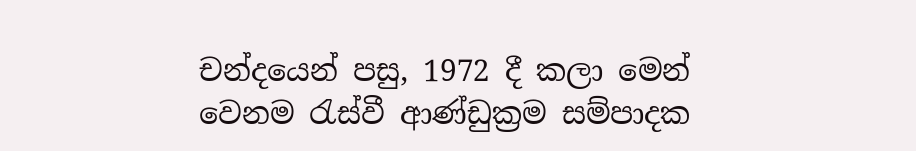චන්දයෙන් පසු, 1972 දී කලා මෙන් වෙනම රැස්වී ආණ්ඩුක්‍රම සම්පාදක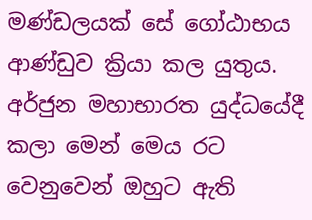මණ්ඩලයක් සේ ගෝඨාභය ආණ්ඩුව ක්‍රියා කල යුතුය. අර්ජුන මහාභාරත යුද්‌ධයේදී කලා මෙන් මෙය රට වෙනුවෙන් ඔහුට ඇති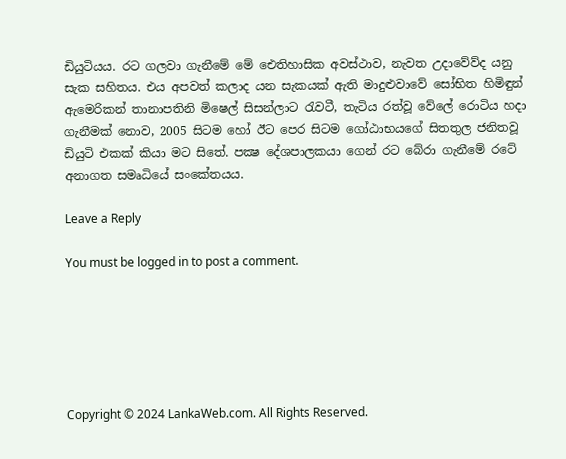ඩියුටියය. රට ගලවා ගැනීමේ මේ ඓතිහාසික අවස්ථාව, නැවත උදාවේව්ද යනු සැක සහිතය. එය අපවත් කලාද යන සැකයක් ඇති මාදුළුවාවේ සෝභිත හිමිඳුන් ඇමෙරිකන් තානාපතිනි මිෂෙල් සිසන්ලාට රැවටී, තැටිය රත්‌වූ වේලේ රොටිය හදා ගැනීමක් නොව, 2005 සිටම හෝ ඊට පෙර සිටම ගෝඨාභයගේ සිතතුල ජනිතවූ ඩියුටි එකක් කියා මට සිතේ. පක්‍ෂ දේශපාලකයා ගෙන් රට බේරා ගැනීමේ රටේ අනාගත සමෘධියේ සංකේතයය.

Leave a Reply

You must be logged in to post a comment.






Copyright © 2024 LankaWeb.com. All Rights Reserved.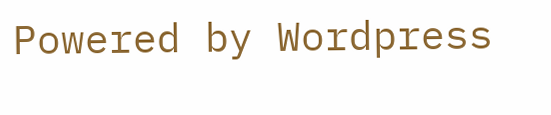Powered by Wordpress